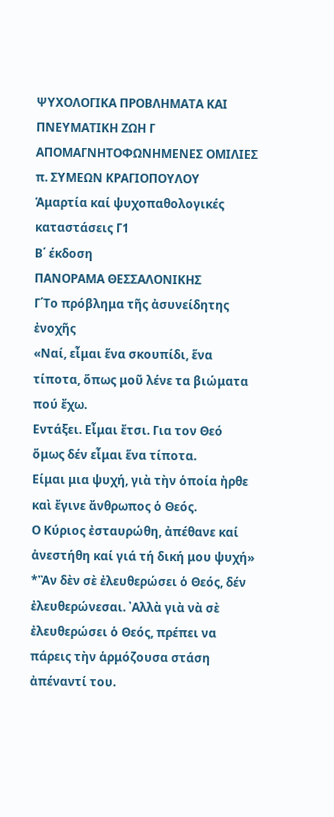ΨΥΧΟΛΟΓΙΚΑ ΠΡΟΒΛΗΜΑΤΑ ΚΑΙ ΠΝΕΥΜΑΤΙΚΗ ΖΩΗ Γ
ΑΠΟΜΑΓΝΗΤΟΦΩΝΗΜΕΝΕΣ ΟΜΙΛΙΕΣ π. ΣΥΜΕΩΝ ΚΡΑΓΙΟΠΟΥΛΟΥ
Ἁμαρτία καί ψυχοπαθολογικές καταστάσεις Γ1
Β΄ έκδοση
ΠΑΝΟΡΑΜΑ ΘΕΣΣΑΛΟΝΙΚΗΣ
Γ΄Το πρόβλημα τῆς ἀσυνείδητης ἐνοχῆς
«Ναί, εἶμαι ἕνα σκουπίδι, ἕνα τίποτα, ὅπως μοῦ λένε τα βιώματα πού ἔχω.
Εντάξει. Εἶμαι ἔτσι. Για τον Θεό ὅμως δέν εἶμαι ἕνα τίποτα.
Είμαι μια ψυχή, γιὰ τὴν ὁποία ἠρθε καὶ ἔγινε ἄνθρωπος ὁ Θεός.
Ο Κύριος ἐσταυρώθη, ἀπέθανε καί ἀνεστήθη καί γιά τή δική μου ψυχή»
*Ἂν δὲν σὲ ἐλευθερώσει ὁ Θεός, δέν ἐλευθερώνεσαι. ᾿Αλλὰ γιὰ νὰ σὲ ἐλευθερώσει ὁ Θεός, πρέπει να πάρεις τὴν ἁρμόζουσα στάση ἀπέναντί του.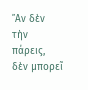῎Αν δὲν τὴν πάρεις, δὲν μπορεῖ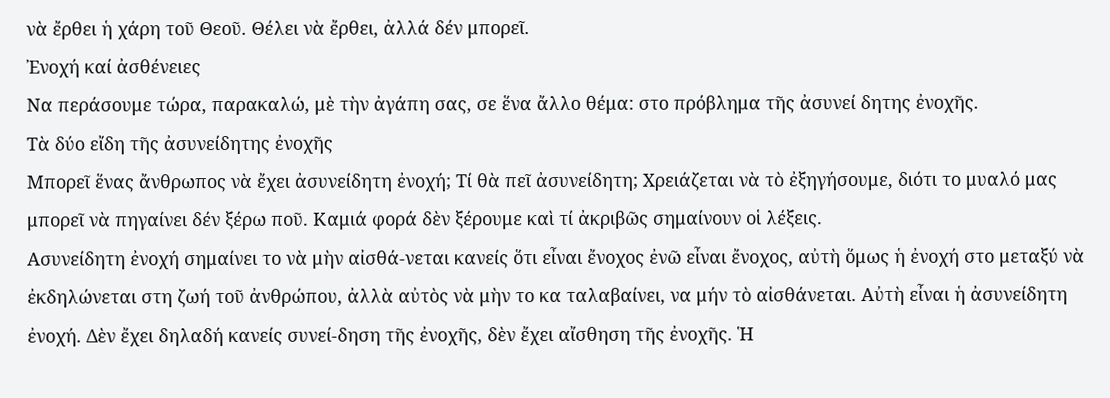νὰ ἔρθει ἡ χάρη τοῦ Θεοῦ. Θέλει νὰ ἔρθει, ἀλλά δέν μπορεῖ.
Ἐνοχή καί ἀσθένειες
Να περάσουμε τώρα, παρακαλώ, μὲ τὴν ἀγάπη σας, σε ἕνα ἄλλο θέμα: στο πρόβλημα τῆς ἀσυνεί δητης ἐνοχῆς.
Τὰ δύο εἴδη τῆς ἀσυνείδητης ἐνοχῆς
Μπορεῖ ἕνας ἄνθρωπος νὰ ἔχει ἀσυνείδητη ἐνοχή; Τί θὰ πεῖ ἀσυνείδητη; Χρειάζεται νὰ τὸ ἐξηγήσουμε, διότι το μυαλό μας μπορεῖ νὰ πηγαίνει δέν ξέρω ποῦ. Καμιά φορά δὲν ξέρουμε καὶ τί ἀκριβῶς σημαίνουν οἱ λέξεις.
Ασυνείδητη ἐνοχή σημαίνει το νὰ μὴν αἰσθά-νεται κανείς ὅτι εἶναι ἔνοχος ἐνῶ εἶναι ἔνοχος, αὐτὴ ὅμως ἡ ἐνοχή στο μεταξύ νὰ ἐκδηλώνεται στη ζωή τοῦ ἀνθρώπου, ἀλλὰ αὐτὸς νὰ μὴν το κα ταλαβαίνει, να μήν τὸ αἰσθάνεται. Αὐτὴ εἶναι ἡ ἀσυνείδητη ἐνοχή. Δὲν ἔχει δηλαδή κανείς συνεί-δηση τῆς ἐνοχῆς, δὲν ἔχει αἴσθηση τῆς ἐνοχῆς. Ἡ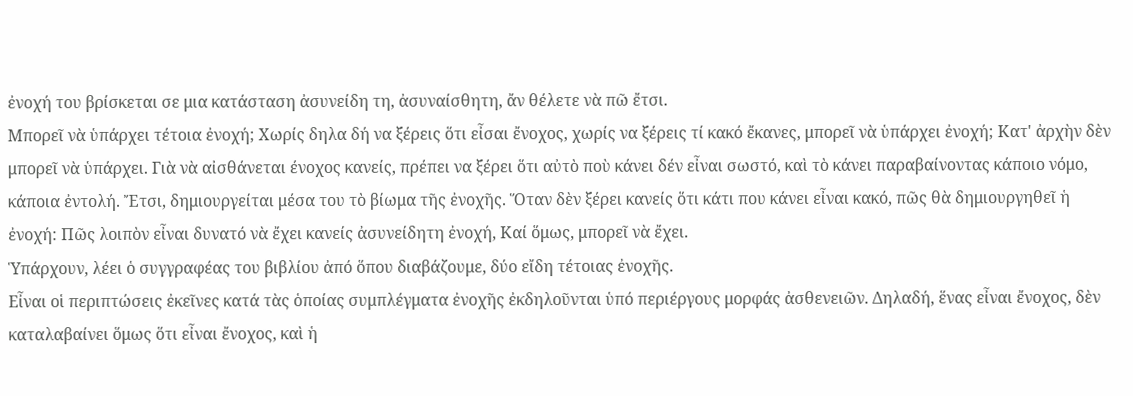ἐνοχή του βρίσκεται σε μια κατάσταση ἀσυνείδη τη, ἀσυναίσθητη, ἄν θέλετε νὰ πῶ ἔτσι.
Μπορεῖ νὰ ὑπάρχει τέτοια ἐνοχή; Χωρίς δηλα δή να ξέρεις ὅτι εἶσαι ἔνοχος, χωρίς να ξέρεις τί κακό ἔκανες, μπορεῖ νὰ ὑπάρχει ἐνοχή; Κατ' ἀρχὴν δὲν μπορεῖ νὰ ὑπάρχει. Γιὰ νὰ αἰσθάνεται ένοχος κανείς, πρέπει να ξέρει ὅτι αὐτὸ ποὺ κάνει δέν εἶναι σωστό, καὶ τὸ κάνει παραβαίνοντας κάποιο νόμο, κάποια ἐντολή. Ἔτσι, δημιουργείται μέσα του τὸ βίωμα τῆς ἐνοχῆς. Ὅταν δὲν ξέρει κανείς ὅτι κάτι που κάνει εἶναι κακό, πῶς θὰ δημιουργηθεῖ ἡ ἐνοχή: Πῶς λοιπὸν εἶναι δυνατό νὰ ἔχει κανείς ἀσυνείδητη ἐνοχή, Καί ὅμως, μπορεῖ νὰ ἔχει.
Ὑπάρχουν, λέει ὁ συγγραφέας του βιβλίου ἀπό ὅπου διαβάζουμε, δύο εἴδη τέτοιας ἐνοχῆς.
Εἶναι οἱ περιπτώσεις ἐκεῖνες κατά τὰς ὁποίας συμπλέγματα ἐνοχῆς ἐκδηλοῦνται ὑπό περιέργους μορφάς ἀσθενειῶν. Δηλαδή, ἕνας εἶναι ἔνοχος, δὲν καταλαβαίνει ὅμως ὅτι εἶναι ἔνοχος, καὶ ἡ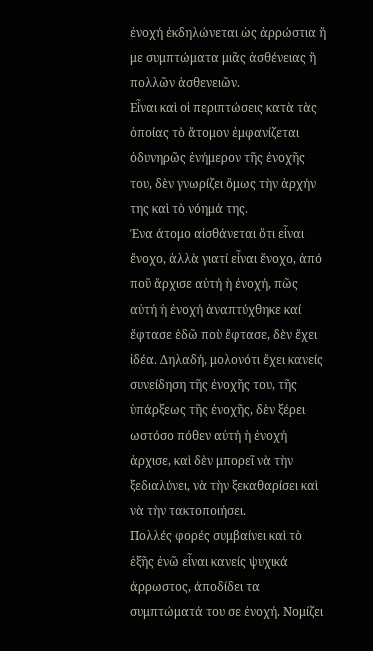ἐνοχή ἐκδηλώνεται ὡς ἀρρώστια ἤ με συμπτώματα μιᾶς ἀσθένειας ἢ πολλῶν ἀσθενειῶν.
Εἶναι καὶ οἱ περιπτώσεις κατὰ τὰς ὁποίας τὸ ἄτομον ἐμφανίζεται ὀδυνηρῶς ἐνήμερον τῆς ἐνοχῆς του, δὲν γνωρίζει ὅμως τὴν ἀρχήν της καὶ τὸ νόημά της.
Ένα άτομο αἰσθάνεται ὅτι εἶναι ἔνοχο, ἀλλὰ γιατί εἶναι ἕνοχο, ἀπό ποῦ ἄρχισε αὐτή ἡ ἐνοχή, πῶς αὐτή ἡ ἐνοχή ἀναπτύχθηκε καί ἔφτασε ἐδῶ ποὺ ἔφτασε, δὲν ἔχει ἰδέα. Δηλαδή, μολονότι ἔχει κανείς συνείδηση τῆς ἐνοχῆς του, τῆς ὑπάρξεως τῆς ἐνοχῆς, δὲν ξέρει ωστόσο πόθεν αὐτή ἡ ἐνοχή ἀρχισε, καὶ δὲν μπορεῖ νὰ τὴν ξεδιαλύνει, νὰ τὴν ξεκαθαρίσει καὶ νὰ τὴν τακτοποιήσει.
Πολλές φορές συμβαίνει καὶ τὸ ἑξῆς ἐνῶ εἶναι κανείς ψυχικά άρρωστος, άποδίδει τα συμπτώματά του σε ἐνοχή. Νομίζει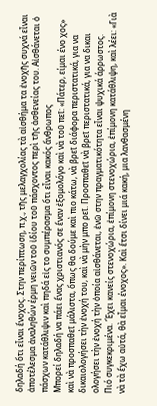δηλαδή ὅτι εἶναι ἔνοχος. Στην περίπτωση, π.χ., τῆς μελαγχολίας τὰ αἰσθήμα τα ἐνοχῆς συχνά εἶναι ἀποτέλεσμα ἀναληθών έρμη νειῶν τοῦ ἰδίου τοῦ πάσχοντος περὶ τῆς ἀσθενείας του. Αἰσθάνεται ὁ πάσχων κατάθλιψιν καὶ πηδά εἰς το συμπέρασμα ὅτι εἶναι κακός ἄνθρωπος
Μπορεί δηλαδή να πάει ἕνας χριστιανός σε ἕναν ἐξομολόγο καὶ νὰ τοῦ πεῖ: «Πάτερ, είμαι ένο χος» καὶ νὰ προσπαθεῖ μάλιστα, ὅπως θα δούμε καὶ πιο κάτω, νὰ βρεῖ διάφορα περιστατικά, για να δικαιολογήσει τὴν ἐνοχή του, καὶ νὰ μὴν μπο ρεῖ. Προσπαθεῖ νὰ βρεῖ περιστατικά, για να δικαι ολογήσει τὴν ἐνοχή τὴν ὁποία αἰσθάνεται, ἐνῶ στην πραγματικότητα εἶναι ψυχικά άρρωστος.
Πιό συγκεκριμένα. Ἔχει κανείς στενοχώρια, ἐπίμονη στενοχώρια, ἐπίμονη κατάθλιψη, καὶ λέει: «Γιὰ νὰ τὰ ἔχω αὐτά, θὰ εἶμαι ένοχος». Καὶ ἔτσι δίνει μιά κακή, μια λανθασμένη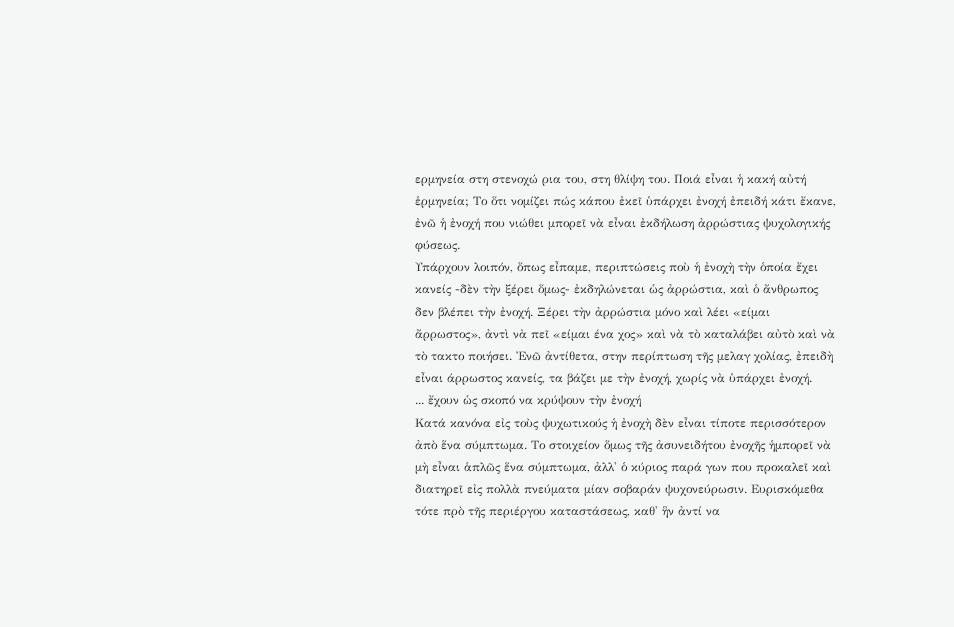ερμηνεία στη στενοχώ ρια του, στη θλίψη του. Ποιά εἶναι ἡ κακή αὐτή ἑρμηνεία; Το ὅτι νομίζει πώς κάπου ἐκεῖ ὑπάρχει ἐνοχή ἐπειδή κάτι ἔκανε, ἐνῶ ἡ ἐνοχή που νιώθει μπορεῖ νὰ εἶναι ἐκδήλωση ἀρρώστιας ψυχολογικής φύσεως.
Υπάρχουν λοιπόν, ὅπως εἶπαμε, περιπτώσεις ποὺ ἡ ἐνοχὴ τὴν ὁποία ἔχει κανείς -δὲν τὴν ξέρει ὅμως- ἐκδηλώνεται ὡς ἀρρώστια, καὶ ὁ ἄνθρωπος δεν βλέπει τὴν ἐνοχή. Ξέρει τὴν ἀρρώστια μόνο καὶ λέει «είμαι ἄρρωστος», ἀντὶ νὰ πεῖ «είμαι ένα χος» καὶ νὰ τὸ καταλάβει αὐτὸ καὶ νὰ τὸ τακτο ποιήσει. Ἐνῶ ἀντίθετα, στην περίπτωση τῆς μελαγ χολίας, ἐπειδὴ εἶναι άρρωστος κανείς, τα βάζει με τὴν ἐνοχή, χωρίς νὰ ὑπάρχει ἐνοχή.
... ἔχουν ὡς σκοπό να κρύψουν τὴν ἐνοχή
Κατά κανόνα εἰς τοὺς ψυχωτικούς ἡ ἐνοχὴ δὲν εἶναι τίποτε περισσότερον ἀπὸ ἕνα σύμπτωμα. Το στοιχείον ὅμως τῆς ἀσυνειδήτου ἐνοχῆς ἡμπορεῖ νὰ μὴ εἶναι ἁπλῶς ἕνα σύμπτωμα, ἀλλ' ὁ κύριος παρά γων που προκαλεῖ καὶ διατηρεῖ εἰς πολλὰ πνεύματα μίαν σοβαράν ψυχονεύρωσιν. Ευρισκόμεθα τότε πρὸ τῆς περιέργου καταστάσεως, καθ' ἣν ἀντί να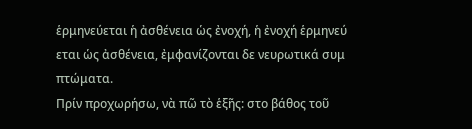ἑρμηνεύεται ἡ ἀσθένεια ὡς ἐνοχή, ἡ ἐνοχή ἑρμηνεύ εται ὡς ἀσθένεια, ἐμφανίζονται δε νευρωτικά συμ πτώματα.
Πρίν προχωρήσω, νὰ πῶ τὸ ἑξῆς: στο βάθος τοῦ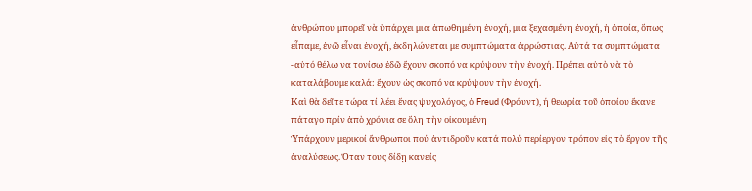ἀνθρώπου μπορεῖ νὰ ὑπάρχει μια ἀπωθημένη ἐνοχή, μια ξεχασμένη ἐνοχή, ἡ ὁποία, ὅπως εἶπαμε, ἐνῶ εἶναι ἐνοχή, ἐκδηλώνεται με συμπτώματα ἀρρώστιας. Αὐτά τα συμπτώματα -αὐτό θέλω να τονίσω ἐδῶ ἔχουν σκοπό να κρύψουν τὴν ἐνοχή. Πρέπει αὐτὸ νὰ τὸ καταλάβουμε καλά: ἔχουν ὡς σκοπό να κρύψουν τὴν ἐνοχή.
Καὶ θὰ δεῖτε τώρα τί λέει ἕνας ψυχολόγος, ὁ Freud (Φρόυντ), ή θεωρία τοῦ ὁποίου ἔκανε πάταγο πρίν ἀπὸ χρόνια σε ὅλη τὴν οἰκουμένη
Ὑπάρχουν μερικοί ἄνθρωποι πού ἀντιδροῦν κατά πολύ περίεργον τρόπον εἰς τὸ ἔργον τῆς ἀναλύσεως. Όταν τους δίδῃ κανείς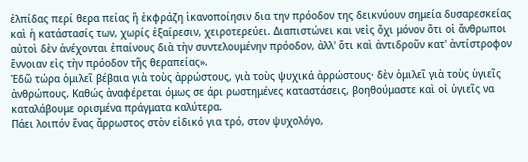ἐλπίδας περί θερα πείας ἢ ἐκφράζη ἱκανοποίησιν δια την πρόοδον της δεικνύουν σημεία δυσαρεσκείας καὶ ἡ κατάστασίς των, χωρίς ἐξαίρεσιν, χειροτερεύει. Διαπιστώνει και νεἰς ὄχι μόνον ὅτι οἱ ἄνθρωποι αὐτοὶ δὲν ἀνέχονται ἐπαίνους διὰ τὴν συντελουμένην πρόοδον, ἀλλ' ὅτι καὶ ἀντιδροῦν κατ' ἀντίστροφον ἔννοιαν εἰς τὴν πρόοδον τῆς θεραπείας».
Ἐδῶ τώρα ὁμιλεῖ βέβαια γιὰ τοὺς ἀρρώστους, γιὰ τοὺς ψυχικά ἀρρώστους· δὲν ὁμιλεῖ γιὰ τοὺς ὑγιεῖς ἀνθρώπους. Καθώς ἀναφέρεται όμως σε άρι ρωστημένες καταστάσεις, βοηθούμαστε καὶ οἱ ὑγιεῖς να καταλάβουμε ορισμένα πράγματα καλύτερα.
Πάει λοιπόν ἕνας ἄρρωστος στὸν εἰδικό για τρό, στον ψυχολόγο,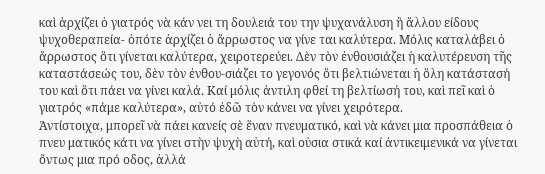καὶ ἀρχίζει ὁ γιατρός νὰ κάν νει τη δουλειά του την ψυχανάλυση ἢ ἄλλου είδους ψυχοθεραπεία- ὁπότε ἀρχίζει ὁ ἄρρωστος να γίνε ται καλύτερα. Μόλις καταλάβει ὁ ἄρρωστος ὅτι γίνεται καλύτερα, χειροτερεύει. Δὲν τὸν ἐνθουσιάζει ἡ καλυτέρευση τῆς καταστάσεώς του, δὲν τὸν ἐνθου-σιάζει το γεγονός ὅτι βελτιώνεται ἡ ὅλη κατάστασή του καὶ ὅτι πάει να γίνει καλά. Καί μόλις ἀντιλη φθεί τη βελτίωσή του, καὶ πεῖ καὶ ὁ γιατρός «πάμε καλύτερα», αὐτό ἐδῶ τὸν κάνει να γίνει χειρότερα.
Ἀντίστοιχα, μπορεῖ νὰ πάει κανείς σὲ ἕναν πνευματικό, καὶ νὰ κάνει μια προσπάθεια ὁ πνευ ματικός κάτι να γίνει στὴν ψυχὴ αὐτή, καὶ οὐσια στικά καί ἀντικειμενικά να γίνεται ὄντως μια πρό οδος, ἀλλά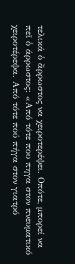τελικά ὁ ἄρρωστος να χειροτερέψει. Οπότε, μπορεί να πεῖ ὁ άρρωστος: «Από τότε που πηγα στον πνευματικό χειροτέρεψα. Από τότε πού πήγα στον γιατρό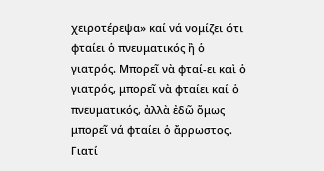χειροτέρεψα» καί νά νομίζει ότι φταίει ὁ πνευματικός ἢ ὁ γιατρός. Μπορεῖ νὰ φταί-ει καὶ ὁ γιατρός, μπορεῖ νὰ φταίει καί ὁ πνευματικός, ἀλλὰ ἐδῶ ὅμως μπορεῖ νά φταίει ὁ ἄρρωστος. Γιατί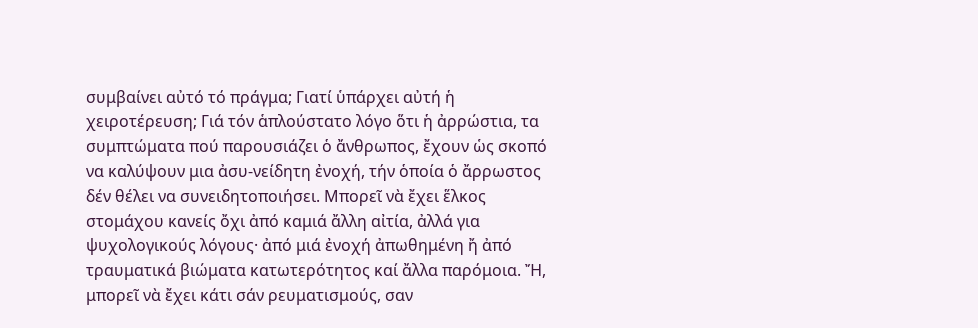συμβαίνει αὐτό τό πράγμα; Γιατί ὑπάρχει αὐτή ἡ χειροτέρευση; Γιά τόν ἁπλούστατο λόγο ὅτι ἡ ἀρρώστια, τα συμπτώματα πού παρουσιάζει ὁ ἄνθρωπος, ἔχουν ὡς σκοπό να καλύψουν μια ἀσυ-νείδητη ἐνοχή, τήν ὁποία ὁ ἄρρωστος δέν θέλει να συνειδητοποιήσει. Μπορεῖ νὰ ἔχει ἕλκος στομάχου κανείς ὄχι ἀπό καμιά ἄλλη αἰτία, ἀλλά για ψυχολογικούς λόγους· ἀπό μιά ἐνοχή ἀπωθημένη ἤ ἀπό τραυματικά βιώματα κατωτερότητος καί ἄλλα παρόμοια. Ἤ, μπορεῖ νὰ ἔχει κάτι σάν ρευματισμούς, σαν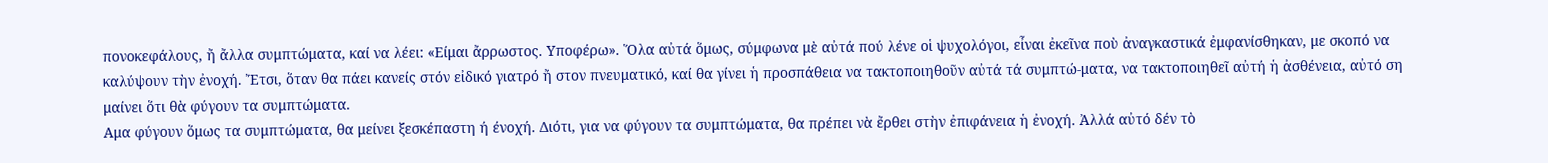πονοκεφάλους, ἤ ἄλλα συμπτώματα, καί να λέει: «Είμαι ἄρρωστος. Υποφέρω». Ὅλα αὐτά ὅμως, σύμφωνα μὲ αὐτά πού λένε οἱ ψυχολόγοι, εἶναι ἐκεῖνα ποὺ ἀναγκαστικά ἐμφανίσθηκαν, με σκοπό να καλύψουν τὴν ἐνοχή. Ἔτσι, ὅταν θα πάει κανείς στόν εἰδικό γιατρό ἤ στον πνευματικό, καί θα γίνει ἡ προσπάθεια να τακτοποιηθοῦν αὐτά τά συμπτώ-ματα, να τακτοποιηθεῖ αὐτή ἡ ἀσθένεια, αὐτό ση μαίνει ὅτι θὰ φύγουν τα συμπτώματα.
Αμα φύγουν ὅμως τα συμπτώματα, θα μείνει ξεσκέπαστη ή ένοχή. Διότι, για να φύγουν τα συμπτώματα, θα πρέπει νὰ ἔρθει στὴν ἐπιφάνεια ἡ ἐνοχή. Ἀλλά αὐτό δέν τὸ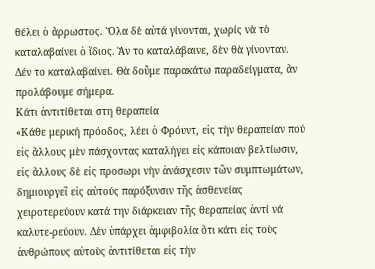θέλει ὁ ἄρρωστος. Ὅλα δὲ αὐτά γίνονται, χωρίς νὰ τὸ καταλαβαίνει ὁ ἴδιος. Ἂν το καταλάβαινε, δὲν θὰ γίνονταν. Δέν το καταλαβαίνει. Θὰ δοῦμε παρακάτω παραδείγματα, ἄν προλάβουμε σήμερα.
Κάτι ἀντιτίθεται στη θεραπεία
«Κάθε μερική πρόοδος, λέει ὁ Φρόυντ, εἰς τὴν θεραπείαν πού εἰς ἄλλους μὲν πάσχοντας καταλήγει εἰς κάποιαν βελτίωσιν, εἰς ἄλλους δὲ εἰς προσωρι νὴν ἀνάσχεσιν τῶν συμπτωμάτων, δημιουργεῖ εἰς αὐτούς παρόξυνσιν τῆς ἀσθενείας χειροτερεύουν κατά την διάρκειαν τῆς θεραπείας ἀντί νά καλυτε-ρεύουν. Δὲν ὑπάρχει ἀμφιβολία ὅτι κάτι εἰς τοὺς ἀνθρώπους αὐτοὺς ἀντιτίθεται εἰς τὴν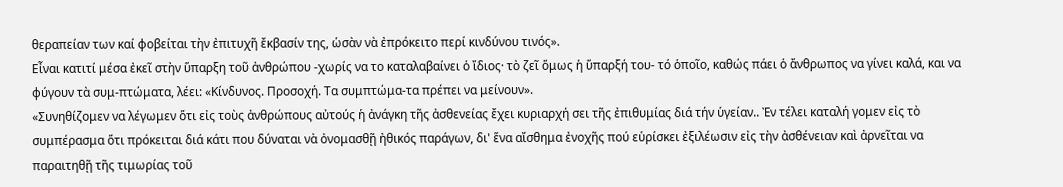θεραπείαν των καί φοβείται τὴν ἐπιτυχῆ ἔκβασίν της, ὡσὰν νὰ ἐπρόκειτο περί κινδύνου τινός».
Εἶναι κατιτί μέσα ἐκεῖ στὴν ὕπαρξη τοῦ ἀνθρώπου -χωρίς να το καταλαβαίνει ὁ ἴδιος· τὸ ζεῖ ὅμως ἡ ὕπαρξή του- τό ὁποῖο, καθώς πάει ὁ ἄνθρωπος να γίνει καλά, και να φύγουν τὰ συμ-πτώματα, λέει: «Κίνδυνος. Προσοχή. Τα συμπτώμα-τα πρέπει να μείνουν».
«Συνηθίζομεν να λέγωμεν ὅτι εἰς τοὺς ἀνθρώπους αὐτούς ἡ ἀνάγκη τῆς ἀσθενείας ἔχει κυριαρχή σει τῆς ἐπιθυμίας διά τήν ὑγείαν.. Ἐν τέλει καταλή γομεν εἰς τὸ συμπέρασμα ὅτι πρόκειται διά κάτι που δύναται νὰ ὀνομασθῇ ἠθικός παράγων, δι' ἕνα αἴσθημα ἐνοχῆς πού εὑρίσκει ἐξιλέωσιν εἰς τὴν ἀσθένειαν καὶ ἀρνεῖται να παραιτηθῇ τῆς τιμωρίας τοῦ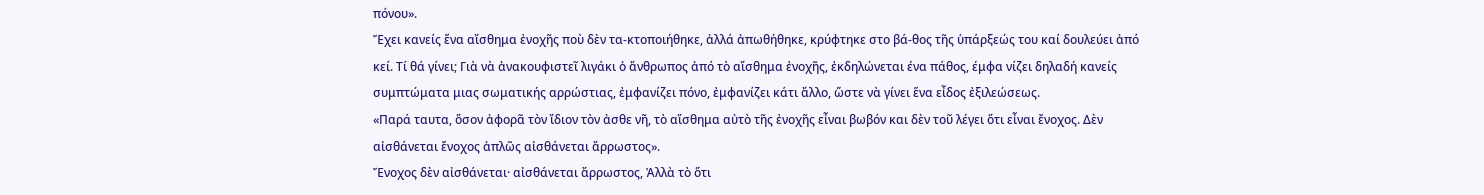πόνου».
Ἔχει κανείς ἕνα αἴσθημα ἐνοχῆς ποὺ δὲν τα-κτοποιήθηκε, ἀλλά ἀπωθήθηκε, κρύφτηκε στο βά-θος τῆς ὑπάρξεώς του καί δουλεύει ἀπό κεί. Τί θά γίνει; Γιὰ νὰ ἀνακουφιστεῖ λιγάκι ὁ ἄνθρωπος ἀπό τὸ αἴσθημα ἐνοχῆς, ἐκδηλώνεται ένα πάθος, έμφα νίζει δηλαδή κανείς συμπτώματα μιας σωματικής αρρώστιας, ἐμφανίζει πόνο, ἐμφανίζει κάτι ἄλλο, ὥστε νὰ γίνει ἕνα εἶδος ἐξιλεώσεως.
«Παρά ταυτα, ὅσον ἀφορᾶ τὸν ἴδιον τὸν ἀσθε νῆ, τὸ αἴσθημα αὐτὸ τῆς ἐνοχῆς εἶναι βωβόν και δὲν τοῦ λέγει ὅτι εἶναι ἔνοχος. Δὲν αἰσθάνεται ἔνοχος ἁπλῶς αἰσθάνεται ἄρρωστος».
Ἔνοχος δὲν αἰσθάνεται· αἰσθάνεται ἄρρωστος, Ἀλλὰ τὸ ὅτι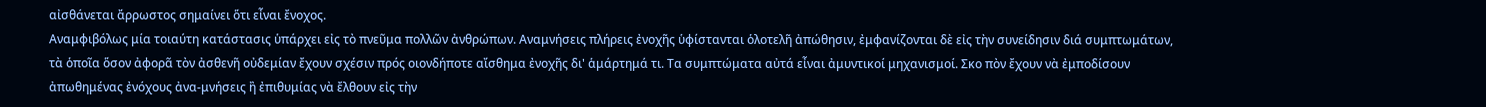αἰσθάνεται ἄρρωστος σημαίνει ὅτι εἶναι ἔνοχος.
Αναμφιβόλως μία τοιαύτη κατάστασις ὑπάρχει εἰς τὸ πνεῦμα πολλῶν ἀνθρώπων. Αναμνήσεις πλήρεις ἐνοχῆς ὑφίστανται ὁλοτελῆ ἀπώθησιν, ἐμφανίζονται δὲ εἰς τὴν συνείδησιν διά συμπτωμάτων, τὰ ὁποῖα ὅσον ἀφορᾶ τὸν ἀσθενῆ οὐδεμίαν ἔχουν σχέσιν πρός οιονδήποτε αἴσθημα ἐνοχῆς δι' ἁμάρτημά τι. Τα συμπτώματα αὐτά εἶναι ἀμυντικοί μηχανισμοί. Σκο πὸν ἔχουν νὰ ἐμποδίσουν ἀπωθημένας ἐνόχους ἀνα-μνήσεις ἢ ἐπιθυμίας νὰ ἔλθουν εἰς τὴν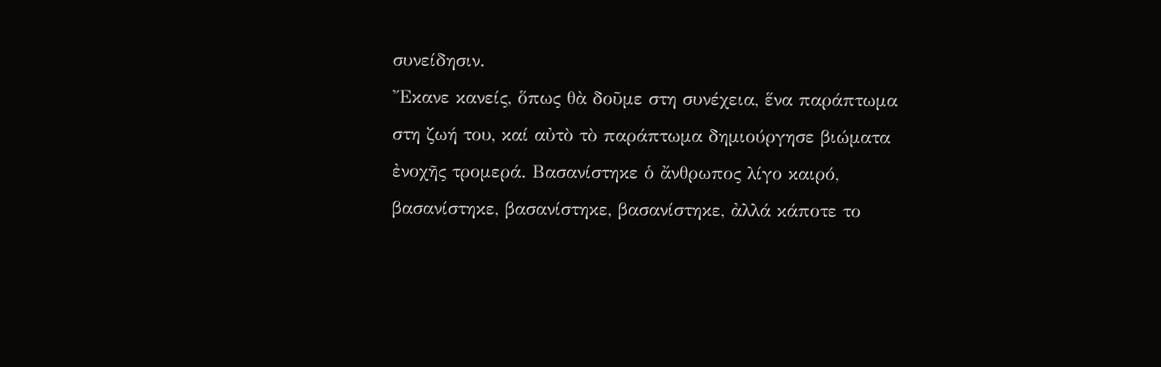συνείδησιν.
Ἔκανε κανείς, ὅπως θὰ δοῦμε στη συνέχεια, ἕνα παράπτωμα στη ζωή του, καί αὐτὸ τὸ παράπτωμα δημιούργησε βιώματα ἐνοχῆς τρομερά. Βασανίστηκε ὁ ἄνθρωπος λίγο καιρό, βασανίστηκε, βασανίστηκε, βασανίστηκε, ἀλλά κάποτε το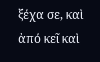ξέχα σε, καὶ ἀπό κεῖ καὶ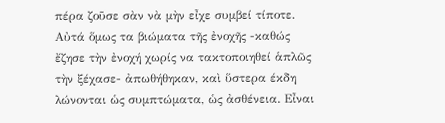πέρα ζοῦσε σὰν νὰ μὴν εἶχε συμβεί τίποτε. Αὐτά ὅμως τα βιώματα τῆς ἐνοχῆς -καθώς ἔζησε τὴν ἐνοχή χωρίς να τακτοποιηθεί ἁπλῶς τὴν ξέχασε- ἀπωθήθηκαν, καὶ ὕστερα έκδη λώνονται ὡς συμπτώματα, ὡς ἀσθένεια. Εἶναι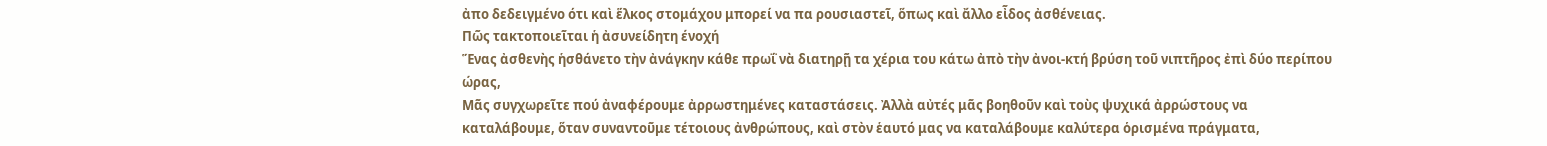ἀπο δεδειγμένο ότι καὶ ἕλκος στομάχου μπορεί να πα ρουσιαστεῖ, ὅπως καὶ ἄλλο εἶδος ἀσθένειας.
Πῶς τακτοποιεῖται ἡ ἀσυνείδητη ένοχή
Ἕνας ἀσθενὴς ἡσθάνετο τὴν ἀνάγκην κάθε πρωΐ νὰ διατηρῇ τα χέρια του κάτω ἀπὸ τὴν ἀνοι-κτή βρύση τοῦ νιπτῆρος ἐπὶ δύο περίπου ώρας,
Μᾶς συγχωρεῖτε πού ἀναφέρουμε ἀρρωστημένες καταστάσεις. Ἀλλὰ αὐτές μᾶς βοηθοῦν καὶ τοὺς ψυχικά ἀρρώστους να καταλάβουμε, ὅταν συναντοῦμε τέτοιους ἀνθρώπους, καὶ στὸν ἑαυτό μας να καταλάβουμε καλύτερα ὁρισμένα πράγματα,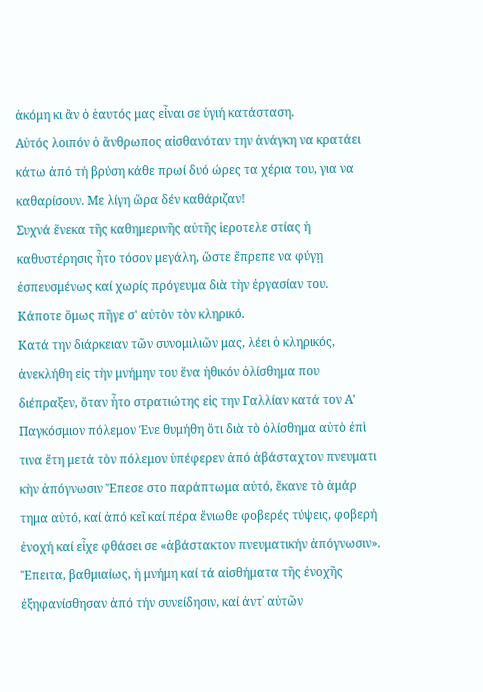ἀκόμη κι ἂν ὁ ἑαυτός μας εἶναι σε ὑγιή κατάσταση.
Αὐτός λοιπόν ὁ ἄνθρωπος αἰσθανόταν την ἀνάγκη να κρατάει κάτω ἀπό τή βρύση κάθε πρωί δυό ώρες τα χέρια του, για να καθαρίσουν. Με λίγη ὥρα δέν καθάριζαν!
Συχνά ἕνεκα τῆς καθημερινῆς αὐτῆς ἱεροτελε στίας ἡ καθυστέρησις ἦτο τόσον μεγάλη, ὥστε ἔπρεπε να φύγῃ ἐσπευσμένως καί χωρίς πρόγευμα διὰ τὴν ἐργασίαν του.
Κάποτε ὅμως πῆγε σ' αὐτὸν τὸν κληρικό.
Κατά την διάρκειαν τῶν συνομιλιῶν μας, λέει ὁ κληρικός, ἀνεκλήθη εἰς τὴν μνήμην του ἕνα ἠθικόν ὀλίσθημα που διέπραξεν, ὅταν ἦτο στρατιώτης εἰς την Γαλλίαν κατά τον Α' Παγκόσμιον πόλεμον Ένε θυμήθη ὅτι διὰ τὸ ὀλίσθημα αὐτὸ ἐπὶ τινα ἔτη μετά τὸν πόλεμον ὑπέφερεν ἀπό ἀβάσταχτον πνευματι κὴν ἀπόγνωσιν Ἔπεσε στο παράπτωμα αὐτό, ἔκανε τὸ ἁμάρ τημα αὐτό, καί ἀπό κεῖ καί πέρα ἔνιωθε φοβερές τύψεις, φοβερή ἐνοχή καί εἶχε φθάσει σε «ἀβάστακτον πνευματικήν ἀπόγνωσιν».
Ἔπειτα, βαθμιαίως, ἡ μνήμη καί τά αἰσθήματα τῆς ἐνοχῆς ἐξηφανίσθησαν ἀπό τήν συνείδησιν, καί ἀντ᾿ αὐτῶν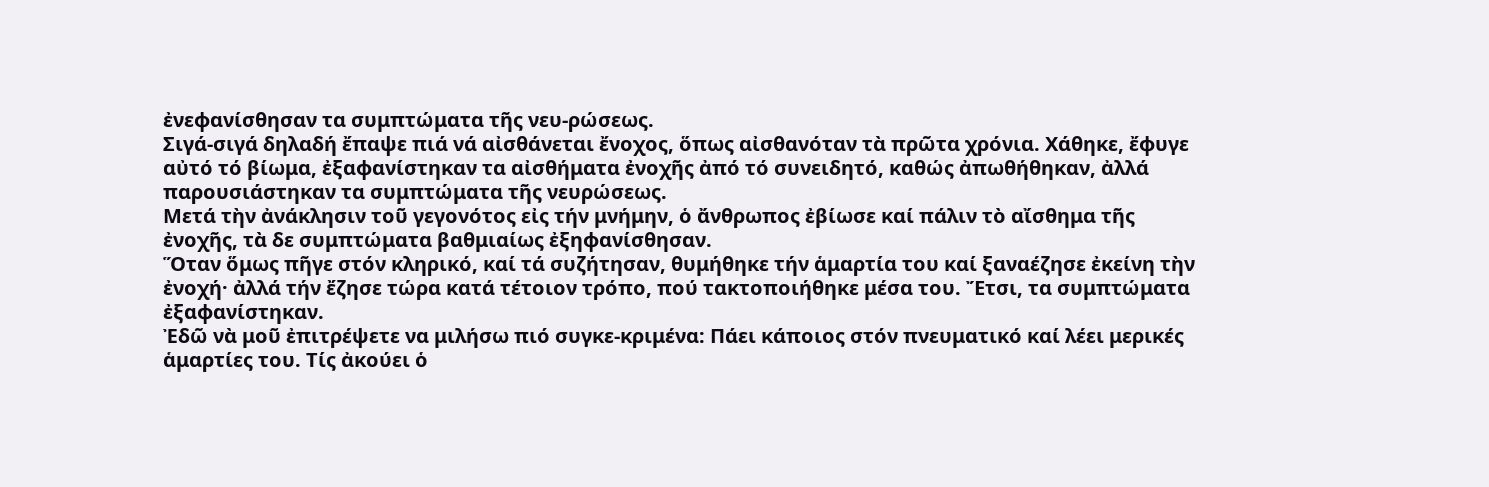ἐνεφανίσθησαν τα συμπτώματα τῆς νευ-ρώσεως.
Σιγά-σιγά δηλαδή ἔπαψε πιά νά αἰσθάνεται ἔνοχος, ὅπως αἰσθανόταν τὰ πρῶτα χρόνια. Χάθηκε, ἔφυγε αὐτό τό βίωμα, ἐξαφανίστηκαν τα αἰσθήματα ἐνοχῆς ἀπό τό συνειδητό, καθώς ἀπωθήθηκαν, ἀλλά παρουσιάστηκαν τα συμπτώματα τῆς νευρώσεως.
Μετά τὴν ἀνάκλησιν τοῦ γεγονότος εἰς τήν μνήμην, ὁ ἄνθρωπος ἐβίωσε καί πάλιν τὸ αἴσθημα τῆς ἐνοχῆς, τὰ δε συμπτώματα βαθμιαίως ἐξηφανίσθησαν.
Ὅταν ὅμως πῆγε στόν κληρικό, καί τά συζήτησαν, θυμήθηκε τήν ἁμαρτία του καί ξαναέζησε ἐκείνη τὴν ἐνοχή· ἀλλά τήν ἔζησε τώρα κατά τέτοιον τρόπο, πού τακτοποιήθηκε μέσα του. Ἔτσι, τα συμπτώματα ἐξαφανίστηκαν.
Ἐδῶ νὰ μοῦ ἐπιτρέψετε να μιλήσω πιό συγκε-κριμένα: Πάει κάποιος στόν πνευματικό καί λέει μερικές ἁμαρτίες του. Τίς ἀκούει ὁ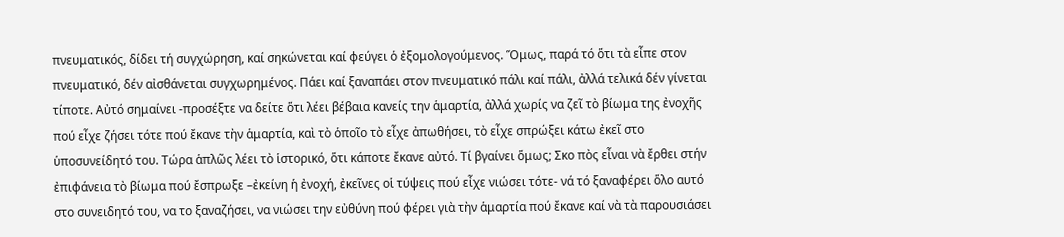πνευματικός, δίδει τή συγχώρηση, καί σηκώνεται καί φεύγει ὁ ἐξομολογούμενος. Ὅμως, παρά τό ὅτι τὰ εἶπε στον πνευματικό, δέν αἰσθάνεται συγχωρημένος. Πάει καί ξαναπάει στον πνευματικό πάλι καί πάλι, ἀλλά τελικά δέν γίνεται τίποτε. Αὐτό σημαίνει -προσέξτε να δείτε ὅτι λέει βέβαια κανείς την ἁμαρτία, ἀλλά χωρίς να ζεῖ τὸ βίωμα της ἐνοχῆς πού εἶχε ζήσει τότε πού ἔκανε τὴν ἁμαρτία, καὶ τὸ ὁποῖο τὸ εἶχε ἀπωθήσει, τὸ εἶχε σπρώξει κάτω ἐκεῖ στο ὑποσυνείδητό του. Τώρα ἁπλῶς λέει τὸ ἱστορικό, ὅτι κάποτε ἔκανε αὐτό. Τί βγαίνει ὅμως; Σκο πὸς εἶναι νὰ ἔρθει στήν ἐπιφάνεια τὸ βίωμα πού ἔσπρωξε –ἐκείνη ἡ ἐνοχή, ἐκεῖνες οἱ τύψεις πού εἶχε νιώσει τότε- νά τό ξαναφέρει ὅλο αυτό στο συνειδητό του, να το ξαναζήσει, να νιώσει την εὐθύνη πού φέρει γιὰ τὴν ἁμαρτία πού ἔκανε καί νὰ τὰ παρουσιάσει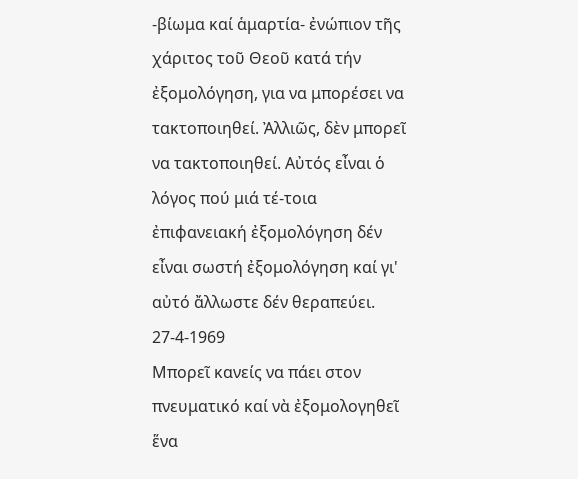-βίωμα καί ἁμαρτία- ἐνώπιον τῆς χάριτος τοῦ Θεοῦ κατά τήν ἐξομολόγηση, για να μπορέσει να τακτοποιηθεί. Ἀλλιῶς, δὲν μπορεῖ να τακτοποιηθεί. Αὐτός εἶναι ὁ λόγος πού μιά τέ-τοια ἐπιφανειακή ἐξομολόγηση δέν εἶναι σωστή ἐξομολόγηση καί γι' αὐτό ἄλλωστε δέν θεραπεύει.
27-4-1969
Μπορεῖ κανείς να πάει στον πνευματικό καί νὰ ἐξομολογηθεῖ ἕνα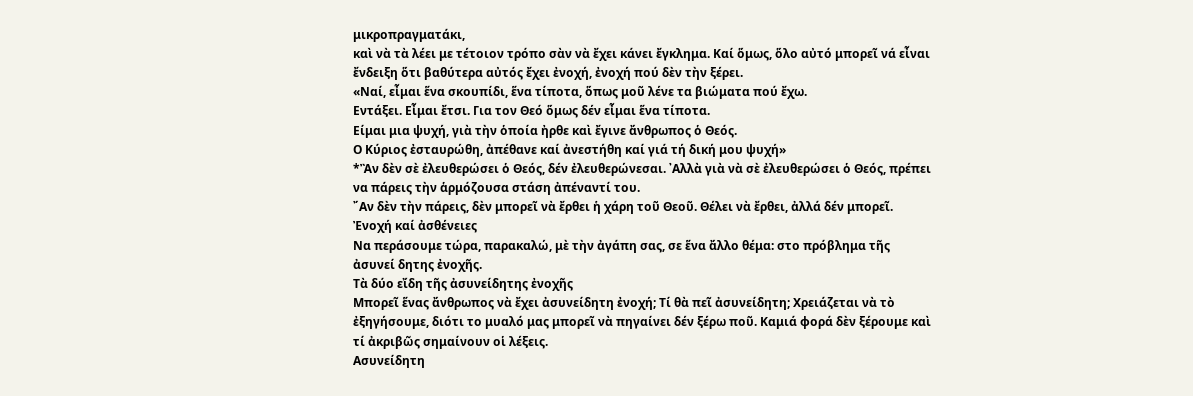μικροπραγματάκι,
καὶ νὰ τὰ λέει με τέτοιον τρόπο σὰν νὰ ἔχει κάνει ἔγκλημα. Καί ὅμως, ὅλο αὐτό μπορεῖ νά εἶναι ἔνδειξη ὅτι βαθύτερα αὐτός ἔχει ἐνοχή, ἐνοχή πού δὲν τὴν ξέρει.
«Ναί, εἶμαι ἕνα σκουπίδι, ἕνα τίποτα, ὅπως μοῦ λένε τα βιώματα πού ἔχω.
Εντάξει. Εἶμαι ἔτσι. Για τον Θεό ὅμως δέν εἶμαι ἕνα τίποτα.
Είμαι μια ψυχή, γιὰ τὴν ὁποία ἠρθε καὶ ἔγινε ἄνθρωπος ὁ Θεός.
Ο Κύριος ἐσταυρώθη, ἀπέθανε καί ἀνεστήθη καί γιά τή δική μου ψυχή»
*Ἂν δὲν σὲ ἐλευθερώσει ὁ Θεός, δέν ἐλευθερώνεσαι. ᾿Αλλὰ γιὰ νὰ σὲ ἐλευθερώσει ὁ Θεός, πρέπει να πάρεις τὴν ἁρμόζουσα στάση ἀπέναντί του.
῎Αν δὲν τὴν πάρεις, δὲν μπορεῖ νὰ ἔρθει ἡ χάρη τοῦ Θεοῦ. Θέλει νὰ ἔρθει, ἀλλά δέν μπορεῖ.
Ἐνοχή καί ἀσθένειες
Να περάσουμε τώρα, παρακαλώ, μὲ τὴν ἀγάπη σας, σε ἕνα ἄλλο θέμα: στο πρόβλημα τῆς ἀσυνεί δητης ἐνοχῆς.
Τὰ δύο εἴδη τῆς ἀσυνείδητης ἐνοχῆς
Μπορεῖ ἕνας ἄνθρωπος νὰ ἔχει ἀσυνείδητη ἐνοχή; Τί θὰ πεῖ ἀσυνείδητη; Χρειάζεται νὰ τὸ ἐξηγήσουμε, διότι το μυαλό μας μπορεῖ νὰ πηγαίνει δέν ξέρω ποῦ. Καμιά φορά δὲν ξέρουμε καὶ τί ἀκριβῶς σημαίνουν οἱ λέξεις.
Ασυνείδητη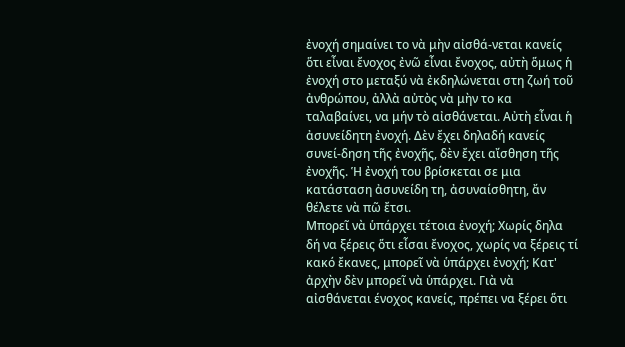ἐνοχή σημαίνει το νὰ μὴν αἰσθά-νεται κανείς ὅτι εἶναι ἔνοχος ἐνῶ εἶναι ἔνοχος, αὐτὴ ὅμως ἡ ἐνοχή στο μεταξύ νὰ ἐκδηλώνεται στη ζωή τοῦ ἀνθρώπου, ἀλλὰ αὐτὸς νὰ μὴν το κα ταλαβαίνει, να μήν τὸ αἰσθάνεται. Αὐτὴ εἶναι ἡ ἀσυνείδητη ἐνοχή. Δὲν ἔχει δηλαδή κανείς συνεί-δηση τῆς ἐνοχῆς, δὲν ἔχει αἴσθηση τῆς ἐνοχῆς. Ἡ ἐνοχή του βρίσκεται σε μια κατάσταση ἀσυνείδη τη, ἀσυναίσθητη, ἄν θέλετε νὰ πῶ ἔτσι.
Μπορεῖ νὰ ὑπάρχει τέτοια ἐνοχή; Χωρίς δηλα δή να ξέρεις ὅτι εἶσαι ἔνοχος, χωρίς να ξέρεις τί κακό ἔκανες, μπορεῖ νὰ ὑπάρχει ἐνοχή; Κατ' ἀρχὴν δὲν μπορεῖ νὰ ὑπάρχει. Γιὰ νὰ αἰσθάνεται ένοχος κανείς, πρέπει να ξέρει ὅτι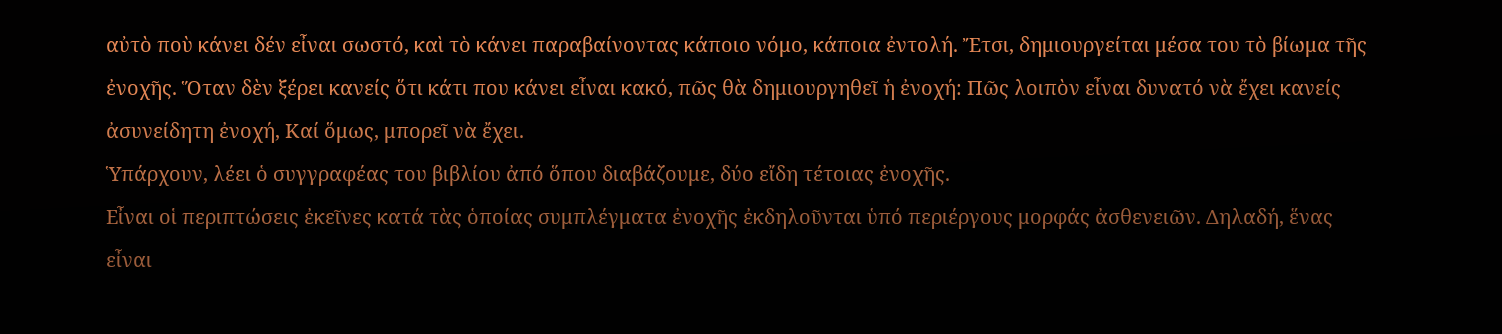αὐτὸ ποὺ κάνει δέν εἶναι σωστό, καὶ τὸ κάνει παραβαίνοντας κάποιο νόμο, κάποια ἐντολή. Ἔτσι, δημιουργείται μέσα του τὸ βίωμα τῆς ἐνοχῆς. Ὅταν δὲν ξέρει κανείς ὅτι κάτι που κάνει εἶναι κακό, πῶς θὰ δημιουργηθεῖ ἡ ἐνοχή: Πῶς λοιπὸν εἶναι δυνατό νὰ ἔχει κανείς ἀσυνείδητη ἐνοχή, Καί ὅμως, μπορεῖ νὰ ἔχει.
Ὑπάρχουν, λέει ὁ συγγραφέας του βιβλίου ἀπό ὅπου διαβάζουμε, δύο εἴδη τέτοιας ἐνοχῆς.
Εἶναι οἱ περιπτώσεις ἐκεῖνες κατά τὰς ὁποίας συμπλέγματα ἐνοχῆς ἐκδηλοῦνται ὑπό περιέργους μορφάς ἀσθενειῶν. Δηλαδή, ἕνας εἶναι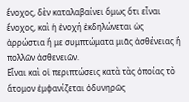ἔνοχος, δὲν καταλαβαίνει ὅμως ὅτι εἶναι ἔνοχος, καὶ ἡ ἐνοχή ἐκδηλώνεται ὡς ἀρρώστια ἤ με συμπτώματα μιᾶς ἀσθένειας ἢ πολλῶν ἀσθενειῶν.
Εἶναι καὶ οἱ περιπτώσεις κατὰ τὰς ὁποίας τὸ ἄτομον ἐμφανίζεται ὀδυνηρῶς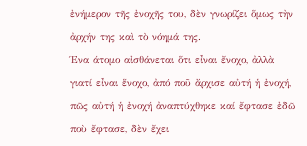ἐνήμερον τῆς ἐνοχῆς του, δὲν γνωρίζει ὅμως τὴν ἀρχήν της καὶ τὸ νόημά της.
Ένα άτομο αἰσθάνεται ὅτι εἶναι ἔνοχο, ἀλλὰ γιατί εἶναι ἕνοχο, ἀπό ποῦ ἄρχισε αὐτή ἡ ἐνοχή, πῶς αὐτή ἡ ἐνοχή ἀναπτύχθηκε καί ἔφτασε ἐδῶ ποὺ ἔφτασε, δὲν ἔχει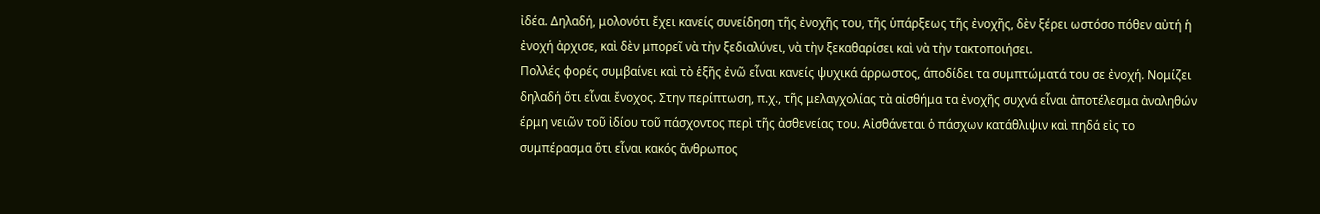ἰδέα. Δηλαδή, μολονότι ἔχει κανείς συνείδηση τῆς ἐνοχῆς του, τῆς ὑπάρξεως τῆς ἐνοχῆς, δὲν ξέρει ωστόσο πόθεν αὐτή ἡ ἐνοχή ἀρχισε, καὶ δὲν μπορεῖ νὰ τὴν ξεδιαλύνει, νὰ τὴν ξεκαθαρίσει καὶ νὰ τὴν τακτοποιήσει.
Πολλές φορές συμβαίνει καὶ τὸ ἑξῆς ἐνῶ εἶναι κανείς ψυχικά άρρωστος, άποδίδει τα συμπτώματά του σε ἐνοχή. Νομίζει δηλαδή ὅτι εἶναι ἔνοχος. Στην περίπτωση, π.χ., τῆς μελαγχολίας τὰ αἰσθήμα τα ἐνοχῆς συχνά εἶναι ἀποτέλεσμα ἀναληθών έρμη νειῶν τοῦ ἰδίου τοῦ πάσχοντος περὶ τῆς ἀσθενείας του. Αἰσθάνεται ὁ πάσχων κατάθλιψιν καὶ πηδά εἰς το συμπέρασμα ὅτι εἶναι κακός ἄνθρωπος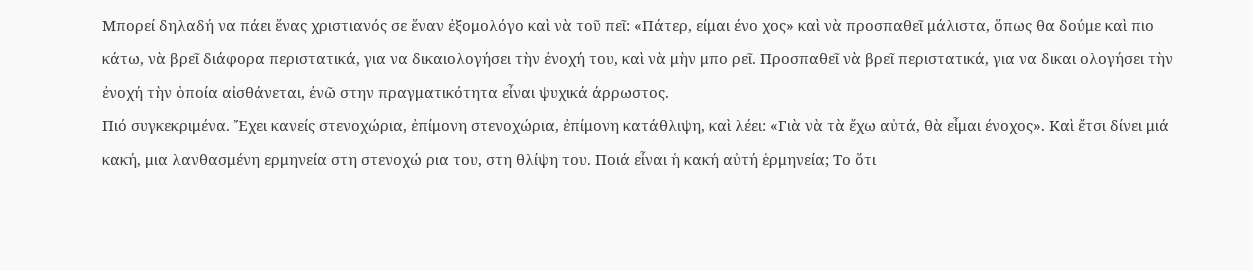Μπορεί δηλαδή να πάει ἕνας χριστιανός σε ἕναν ἐξομολόγο καὶ νὰ τοῦ πεῖ: «Πάτερ, είμαι ένο χος» καὶ νὰ προσπαθεῖ μάλιστα, ὅπως θα δούμε καὶ πιο κάτω, νὰ βρεῖ διάφορα περιστατικά, για να δικαιολογήσει τὴν ἐνοχή του, καὶ νὰ μὴν μπο ρεῖ. Προσπαθεῖ νὰ βρεῖ περιστατικά, για να δικαι ολογήσει τὴν ἐνοχή τὴν ὁποία αἰσθάνεται, ἐνῶ στην πραγματικότητα εἶναι ψυχικά άρρωστος.
Πιό συγκεκριμένα. Ἔχει κανείς στενοχώρια, ἐπίμονη στενοχώρια, ἐπίμονη κατάθλιψη, καὶ λέει: «Γιὰ νὰ τὰ ἔχω αὐτά, θὰ εἶμαι ένοχος». Καὶ ἔτσι δίνει μιά κακή, μια λανθασμένη ερμηνεία στη στενοχώ ρια του, στη θλίψη του. Ποιά εἶναι ἡ κακή αὐτή ἑρμηνεία; Το ὅτι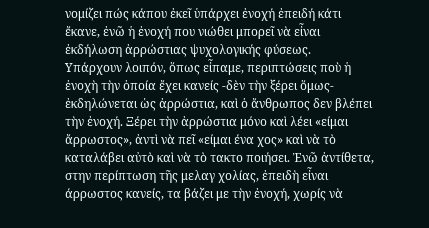νομίζει πώς κάπου ἐκεῖ ὑπάρχει ἐνοχή ἐπειδή κάτι ἔκανε, ἐνῶ ἡ ἐνοχή που νιώθει μπορεῖ νὰ εἶναι ἐκδήλωση ἀρρώστιας ψυχολογικής φύσεως.
Υπάρχουν λοιπόν, ὅπως εἶπαμε, περιπτώσεις ποὺ ἡ ἐνοχὴ τὴν ὁποία ἔχει κανείς -δὲν τὴν ξέρει ὅμως- ἐκδηλώνεται ὡς ἀρρώστια, καὶ ὁ ἄνθρωπος δεν βλέπει τὴν ἐνοχή. Ξέρει τὴν ἀρρώστια μόνο καὶ λέει «είμαι ἄρρωστος», ἀντὶ νὰ πεῖ «είμαι ένα χος» καὶ νὰ τὸ καταλάβει αὐτὸ καὶ νὰ τὸ τακτο ποιήσει. Ἐνῶ ἀντίθετα, στην περίπτωση τῆς μελαγ χολίας, ἐπειδὴ εἶναι άρρωστος κανείς, τα βάζει με τὴν ἐνοχή, χωρίς νὰ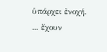ὑπάρχει ἐνοχή.
... ἔχουν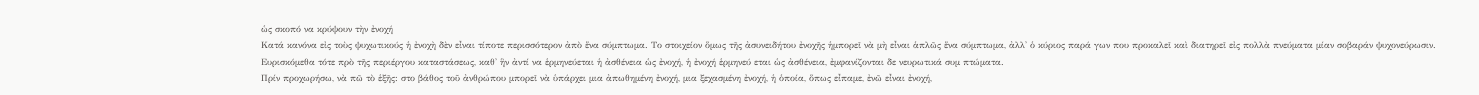ὡς σκοπό να κρύψουν τὴν ἐνοχή
Κατά κανόνα εἰς τοὺς ψυχωτικούς ἡ ἐνοχὴ δὲν εἶναι τίποτε περισσότερον ἀπὸ ἕνα σύμπτωμα. Το στοιχείον ὅμως τῆς ἀσυνειδήτου ἐνοχῆς ἡμπορεῖ νὰ μὴ εἶναι ἁπλῶς ἕνα σύμπτωμα, ἀλλ' ὁ κύριος παρά γων που προκαλεῖ καὶ διατηρεῖ εἰς πολλὰ πνεύματα μίαν σοβαράν ψυχονεύρωσιν. Ευρισκόμεθα τότε πρὸ τῆς περιέργου καταστάσεως, καθ' ἣν ἀντί να ἑρμηνεύεται ἡ ἀσθένεια ὡς ἐνοχή, ἡ ἐνοχή ἑρμηνεύ εται ὡς ἀσθένεια, ἐμφανίζονται δε νευρωτικά συμ πτώματα.
Πρίν προχωρήσω, νὰ πῶ τὸ ἑξῆς: στο βάθος τοῦ ἀνθρώπου μπορεῖ νὰ ὑπάρχει μια ἀπωθημένη ἐνοχή, μια ξεχασμένη ἐνοχή, ἡ ὁποία, ὅπως εἶπαμε, ἐνῶ εἶναι ἐνοχή,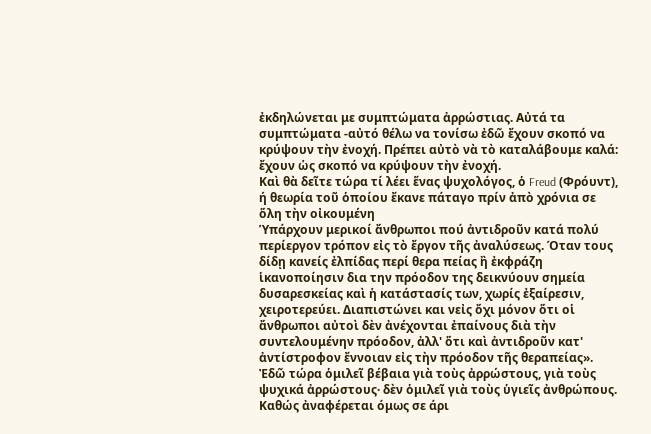ἐκδηλώνεται με συμπτώματα ἀρρώστιας. Αὐτά τα συμπτώματα -αὐτό θέλω να τονίσω ἐδῶ ἔχουν σκοπό να κρύψουν τὴν ἐνοχή. Πρέπει αὐτὸ νὰ τὸ καταλάβουμε καλά: ἔχουν ὡς σκοπό να κρύψουν τὴν ἐνοχή.
Καὶ θὰ δεῖτε τώρα τί λέει ἕνας ψυχολόγος, ὁ Freud (Φρόυντ), ή θεωρία τοῦ ὁποίου ἔκανε πάταγο πρίν ἀπὸ χρόνια σε ὅλη τὴν οἰκουμένη
Ὑπάρχουν μερικοί ἄνθρωποι πού ἀντιδροῦν κατά πολύ περίεργον τρόπον εἰς τὸ ἔργον τῆς ἀναλύσεως. Όταν τους δίδῃ κανείς ἐλπίδας περί θερα πείας ἢ ἐκφράζη ἱκανοποίησιν δια την πρόοδον της δεικνύουν σημεία δυσαρεσκείας καὶ ἡ κατάστασίς των, χωρίς ἐξαίρεσιν, χειροτερεύει. Διαπιστώνει και νεἰς ὄχι μόνον ὅτι οἱ ἄνθρωποι αὐτοὶ δὲν ἀνέχονται ἐπαίνους διὰ τὴν συντελουμένην πρόοδον, ἀλλ' ὅτι καὶ ἀντιδροῦν κατ' ἀντίστροφον ἔννοιαν εἰς τὴν πρόοδον τῆς θεραπείας».
Ἐδῶ τώρα ὁμιλεῖ βέβαια γιὰ τοὺς ἀρρώστους, γιὰ τοὺς ψυχικά ἀρρώστους· δὲν ὁμιλεῖ γιὰ τοὺς ὑγιεῖς ἀνθρώπους. Καθώς ἀναφέρεται όμως σε άρι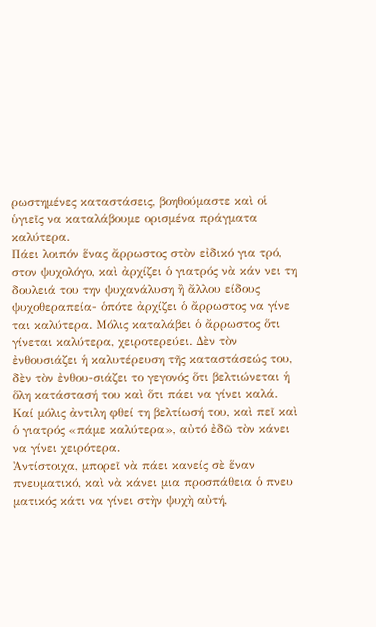ρωστημένες καταστάσεις, βοηθούμαστε καὶ οἱ ὑγιεῖς να καταλάβουμε ορισμένα πράγματα καλύτερα.
Πάει λοιπόν ἕνας ἄρρωστος στὸν εἰδικό για τρό, στον ψυχολόγο, καὶ ἀρχίζει ὁ γιατρός νὰ κάν νει τη δουλειά του την ψυχανάλυση ἢ ἄλλου είδους ψυχοθεραπεία- ὁπότε ἀρχίζει ὁ ἄρρωστος να γίνε ται καλύτερα. Μόλις καταλάβει ὁ ἄρρωστος ὅτι γίνεται καλύτερα, χειροτερεύει. Δὲν τὸν ἐνθουσιάζει ἡ καλυτέρευση τῆς καταστάσεώς του, δὲν τὸν ἐνθου-σιάζει το γεγονός ὅτι βελτιώνεται ἡ ὅλη κατάστασή του καὶ ὅτι πάει να γίνει καλά. Καί μόλις ἀντιλη φθεί τη βελτίωσή του, καὶ πεῖ καὶ ὁ γιατρός «πάμε καλύτερα», αὐτό ἐδῶ τὸν κάνει να γίνει χειρότερα.
Ἀντίστοιχα, μπορεῖ νὰ πάει κανείς σὲ ἕναν πνευματικό, καὶ νὰ κάνει μια προσπάθεια ὁ πνευ ματικός κάτι να γίνει στὴν ψυχὴ αὐτή,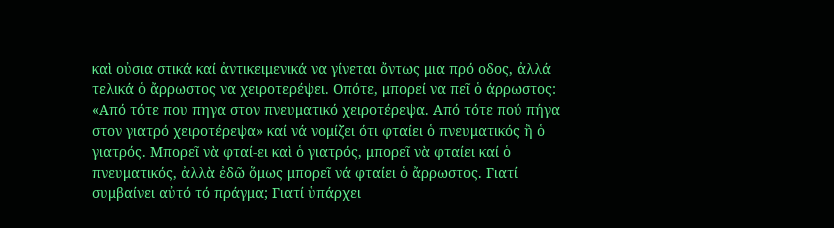καὶ οὐσια στικά καί ἀντικειμενικά να γίνεται ὄντως μια πρό οδος, ἀλλά τελικά ὁ ἄρρωστος να χειροτερέψει. Οπότε, μπορεί να πεῖ ὁ άρρωστος: «Από τότε που πηγα στον πνευματικό χειροτέρεψα. Από τότε πού πήγα στον γιατρό χειροτέρεψα» καί νά νομίζει ότι φταίει ὁ πνευματικός ἢ ὁ γιατρός. Μπορεῖ νὰ φταί-ει καὶ ὁ γιατρός, μπορεῖ νὰ φταίει καί ὁ πνευματικός, ἀλλὰ ἐδῶ ὅμως μπορεῖ νά φταίει ὁ ἄρρωστος. Γιατί συμβαίνει αὐτό τό πράγμα; Γιατί ὑπάρχει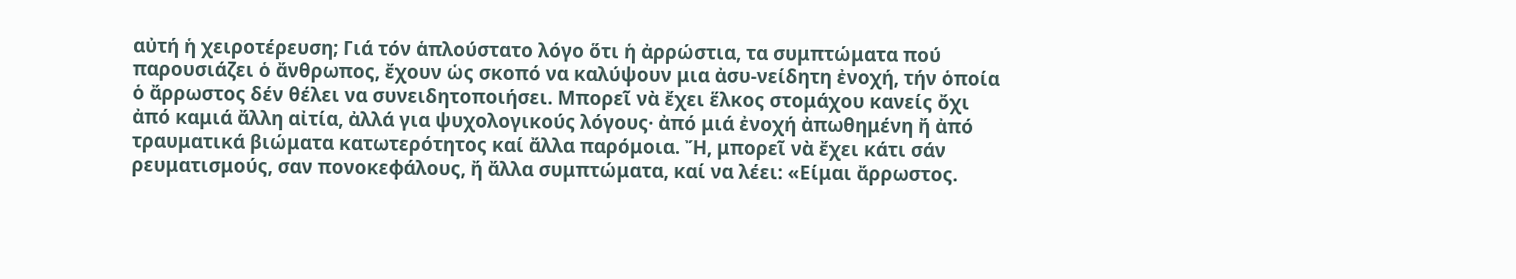αὐτή ἡ χειροτέρευση; Γιά τόν ἁπλούστατο λόγο ὅτι ἡ ἀρρώστια, τα συμπτώματα πού παρουσιάζει ὁ ἄνθρωπος, ἔχουν ὡς σκοπό να καλύψουν μια ἀσυ-νείδητη ἐνοχή, τήν ὁποία ὁ ἄρρωστος δέν θέλει να συνειδητοποιήσει. Μπορεῖ νὰ ἔχει ἕλκος στομάχου κανείς ὄχι ἀπό καμιά ἄλλη αἰτία, ἀλλά για ψυχολογικούς λόγους· ἀπό μιά ἐνοχή ἀπωθημένη ἤ ἀπό τραυματικά βιώματα κατωτερότητος καί ἄλλα παρόμοια. Ἤ, μπορεῖ νὰ ἔχει κάτι σάν ρευματισμούς, σαν πονοκεφάλους, ἤ ἄλλα συμπτώματα, καί να λέει: «Είμαι ἄρρωστος.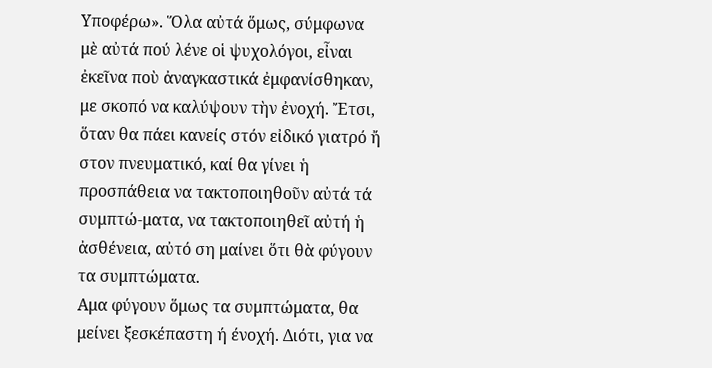Υποφέρω». Ὅλα αὐτά ὅμως, σύμφωνα μὲ αὐτά πού λένε οἱ ψυχολόγοι, εἶναι ἐκεῖνα ποὺ ἀναγκαστικά ἐμφανίσθηκαν, με σκοπό να καλύψουν τὴν ἐνοχή. Ἔτσι, ὅταν θα πάει κανείς στόν εἰδικό γιατρό ἤ στον πνευματικό, καί θα γίνει ἡ προσπάθεια να τακτοποιηθοῦν αὐτά τά συμπτώ-ματα, να τακτοποιηθεῖ αὐτή ἡ ἀσθένεια, αὐτό ση μαίνει ὅτι θὰ φύγουν τα συμπτώματα.
Αμα φύγουν ὅμως τα συμπτώματα, θα μείνει ξεσκέπαστη ή ένοχή. Διότι, για να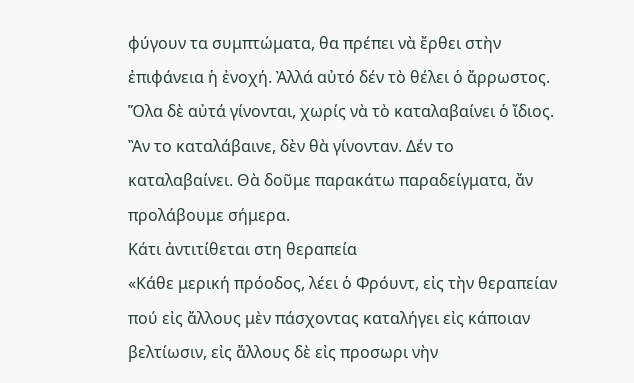φύγουν τα συμπτώματα, θα πρέπει νὰ ἔρθει στὴν ἐπιφάνεια ἡ ἐνοχή. Ἀλλά αὐτό δέν τὸ θέλει ὁ ἄρρωστος. Ὅλα δὲ αὐτά γίνονται, χωρίς νὰ τὸ καταλαβαίνει ὁ ἴδιος. Ἂν το καταλάβαινε, δὲν θὰ γίνονταν. Δέν το καταλαβαίνει. Θὰ δοῦμε παρακάτω παραδείγματα, ἄν προλάβουμε σήμερα.
Κάτι ἀντιτίθεται στη θεραπεία
«Κάθε μερική πρόοδος, λέει ὁ Φρόυντ, εἰς τὴν θεραπείαν πού εἰς ἄλλους μὲν πάσχοντας καταλήγει εἰς κάποιαν βελτίωσιν, εἰς ἄλλους δὲ εἰς προσωρι νὴν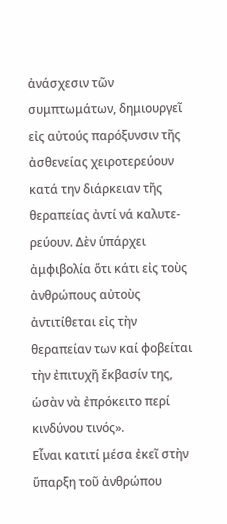ἀνάσχεσιν τῶν συμπτωμάτων, δημιουργεῖ εἰς αὐτούς παρόξυνσιν τῆς ἀσθενείας χειροτερεύουν κατά την διάρκειαν τῆς θεραπείας ἀντί νά καλυτε-ρεύουν. Δὲν ὑπάρχει ἀμφιβολία ὅτι κάτι εἰς τοὺς ἀνθρώπους αὐτοὺς ἀντιτίθεται εἰς τὴν θεραπείαν των καί φοβείται τὴν ἐπιτυχῆ ἔκβασίν της, ὡσὰν νὰ ἐπρόκειτο περί κινδύνου τινός».
Εἶναι κατιτί μέσα ἐκεῖ στὴν ὕπαρξη τοῦ ἀνθρώπου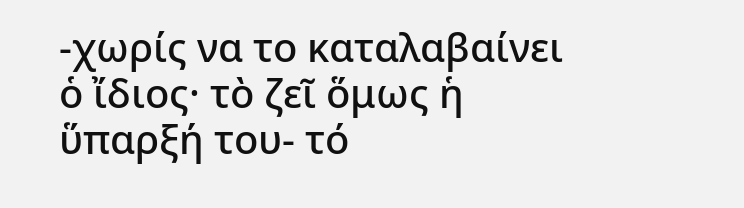-χωρίς να το καταλαβαίνει ὁ ἴδιος· τὸ ζεῖ ὅμως ἡ ὕπαρξή του- τό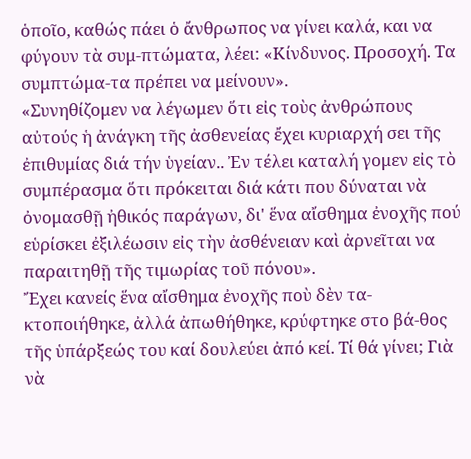ὁποῖο, καθώς πάει ὁ ἄνθρωπος να γίνει καλά, και να φύγουν τὰ συμ-πτώματα, λέει: «Κίνδυνος. Προσοχή. Τα συμπτώμα-τα πρέπει να μείνουν».
«Συνηθίζομεν να λέγωμεν ὅτι εἰς τοὺς ἀνθρώπους αὐτούς ἡ ἀνάγκη τῆς ἀσθενείας ἔχει κυριαρχή σει τῆς ἐπιθυμίας διά τήν ὑγείαν.. Ἐν τέλει καταλή γομεν εἰς τὸ συμπέρασμα ὅτι πρόκειται διά κάτι που δύναται νὰ ὀνομασθῇ ἠθικός παράγων, δι' ἕνα αἴσθημα ἐνοχῆς πού εὑρίσκει ἐξιλέωσιν εἰς τὴν ἀσθένειαν καὶ ἀρνεῖται να παραιτηθῇ τῆς τιμωρίας τοῦ πόνου».
Ἔχει κανείς ἕνα αἴσθημα ἐνοχῆς ποὺ δὲν τα-κτοποιήθηκε, ἀλλά ἀπωθήθηκε, κρύφτηκε στο βά-θος τῆς ὑπάρξεώς του καί δουλεύει ἀπό κεί. Τί θά γίνει; Γιὰ νὰ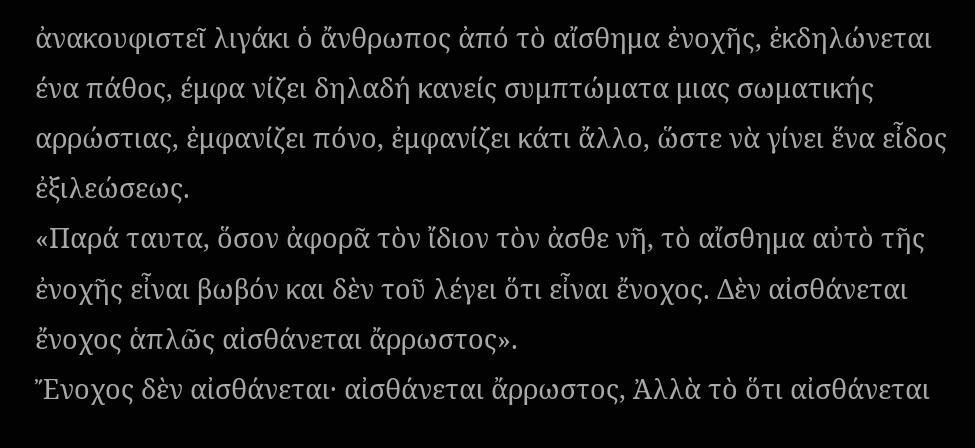ἀνακουφιστεῖ λιγάκι ὁ ἄνθρωπος ἀπό τὸ αἴσθημα ἐνοχῆς, ἐκδηλώνεται ένα πάθος, έμφα νίζει δηλαδή κανείς συμπτώματα μιας σωματικής αρρώστιας, ἐμφανίζει πόνο, ἐμφανίζει κάτι ἄλλο, ὥστε νὰ γίνει ἕνα εἶδος ἐξιλεώσεως.
«Παρά ταυτα, ὅσον ἀφορᾶ τὸν ἴδιον τὸν ἀσθε νῆ, τὸ αἴσθημα αὐτὸ τῆς ἐνοχῆς εἶναι βωβόν και δὲν τοῦ λέγει ὅτι εἶναι ἔνοχος. Δὲν αἰσθάνεται ἔνοχος ἁπλῶς αἰσθάνεται ἄρρωστος».
Ἔνοχος δὲν αἰσθάνεται· αἰσθάνεται ἄρρωστος, Ἀλλὰ τὸ ὅτι αἰσθάνεται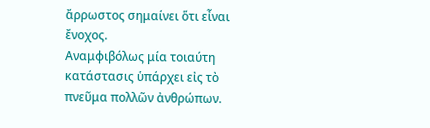ἄρρωστος σημαίνει ὅτι εἶναι ἔνοχος.
Αναμφιβόλως μία τοιαύτη κατάστασις ὑπάρχει εἰς τὸ πνεῦμα πολλῶν ἀνθρώπων.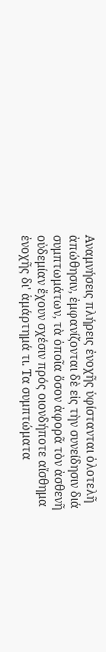Αναμνήσεις πλήρεις ἐνοχῆς ὑφίστανται ὁλοτελῆ ἀπώθησιν, ἐμφανίζονται δὲ εἰς τὴν συνείδησιν διά συμπτωμάτων, τὰ ὁποῖα ὅσον ἀφορᾶ τὸν ἀσθενῆ οὐδεμίαν ἔχουν σχέσιν πρός οιονδήποτε αἴσθημα ἐνοχῆς δι' ἁμάρτημά τι. Τα συμπτώματα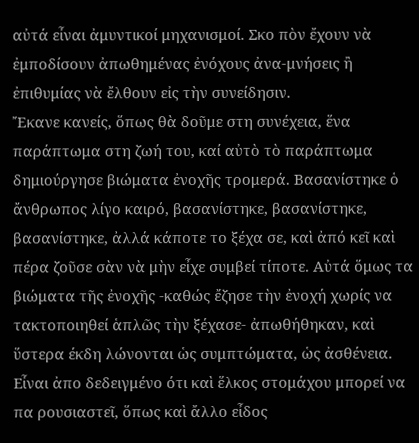αὐτά εἶναι ἀμυντικοί μηχανισμοί. Σκο πὸν ἔχουν νὰ ἐμποδίσουν ἀπωθημένας ἐνόχους ἀνα-μνήσεις ἢ ἐπιθυμίας νὰ ἔλθουν εἰς τὴν συνείδησιν.
Ἔκανε κανείς, ὅπως θὰ δοῦμε στη συνέχεια, ἕνα παράπτωμα στη ζωή του, καί αὐτὸ τὸ παράπτωμα δημιούργησε βιώματα ἐνοχῆς τρομερά. Βασανίστηκε ὁ ἄνθρωπος λίγο καιρό, βασανίστηκε, βασανίστηκε, βασανίστηκε, ἀλλά κάποτε το ξέχα σε, καὶ ἀπό κεῖ καὶ πέρα ζοῦσε σὰν νὰ μὴν εἶχε συμβεί τίποτε. Αὐτά ὅμως τα βιώματα τῆς ἐνοχῆς -καθώς ἔζησε τὴν ἐνοχή χωρίς να τακτοποιηθεί ἁπλῶς τὴν ξέχασε- ἀπωθήθηκαν, καὶ ὕστερα έκδη λώνονται ὡς συμπτώματα, ὡς ἀσθένεια. Εἶναι ἀπο δεδειγμένο ότι καὶ ἕλκος στομάχου μπορεί να πα ρουσιαστεῖ, ὅπως καὶ ἄλλο εἶδος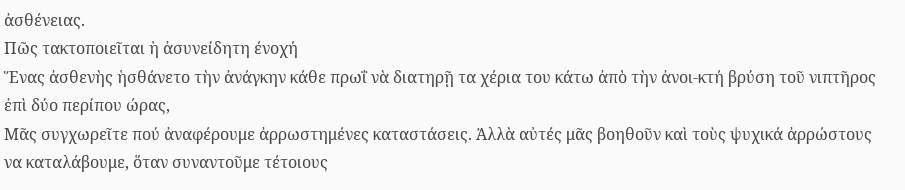ἀσθένειας.
Πῶς τακτοποιεῖται ἡ ἀσυνείδητη ένοχή
Ἕνας ἀσθενὴς ἡσθάνετο τὴν ἀνάγκην κάθε πρωΐ νὰ διατηρῇ τα χέρια του κάτω ἀπὸ τὴν ἀνοι-κτή βρύση τοῦ νιπτῆρος ἐπὶ δύο περίπου ώρας,
Μᾶς συγχωρεῖτε πού ἀναφέρουμε ἀρρωστημένες καταστάσεις. Ἀλλὰ αὐτές μᾶς βοηθοῦν καὶ τοὺς ψυχικά ἀρρώστους να καταλάβουμε, ὅταν συναντοῦμε τέτοιους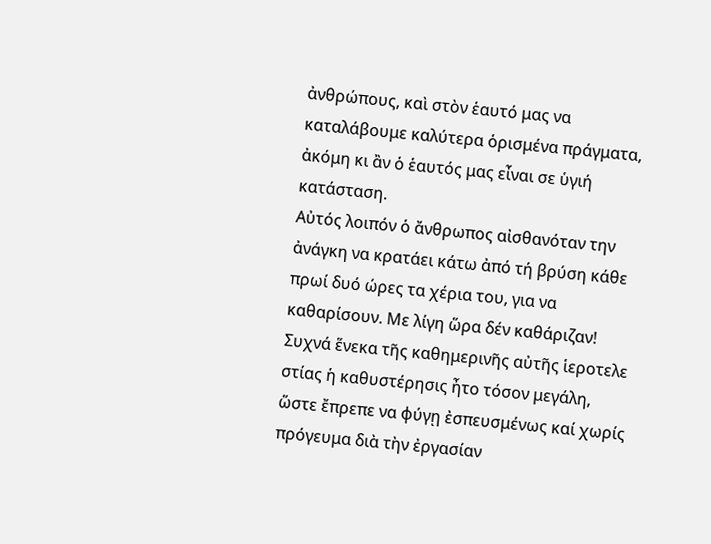ἀνθρώπους, καὶ στὸν ἑαυτό μας να καταλάβουμε καλύτερα ὁρισμένα πράγματα, ἀκόμη κι ἂν ὁ ἑαυτός μας εἶναι σε ὑγιή κατάσταση.
Αὐτός λοιπόν ὁ ἄνθρωπος αἰσθανόταν την ἀνάγκη να κρατάει κάτω ἀπό τή βρύση κάθε πρωί δυό ώρες τα χέρια του, για να καθαρίσουν. Με λίγη ὥρα δέν καθάριζαν!
Συχνά ἕνεκα τῆς καθημερινῆς αὐτῆς ἱεροτελε στίας ἡ καθυστέρησις ἦτο τόσον μεγάλη, ὥστε ἔπρεπε να φύγῃ ἐσπευσμένως καί χωρίς πρόγευμα διὰ τὴν ἐργασίαν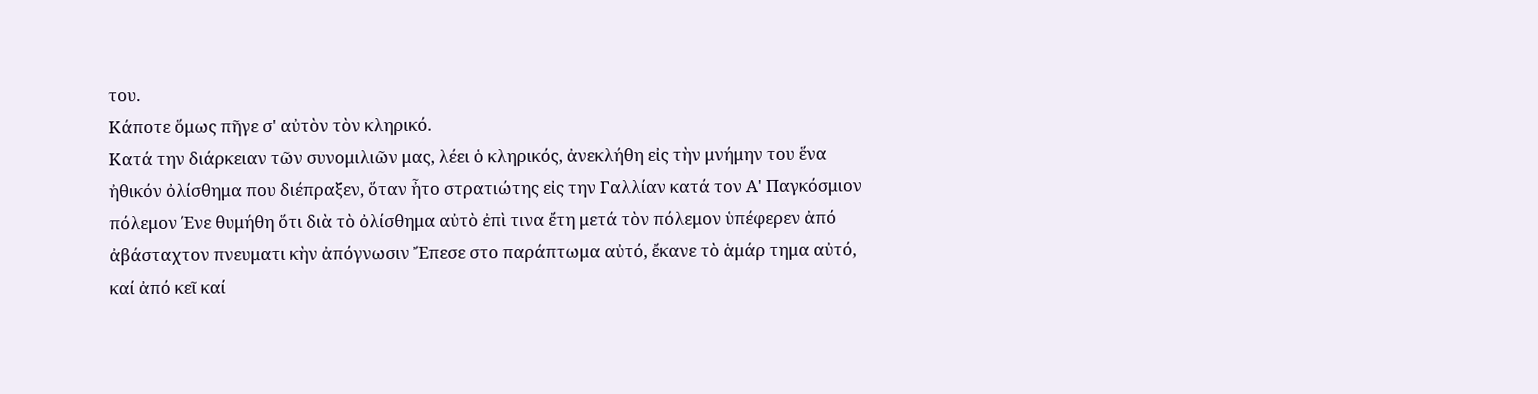του.
Κάποτε ὅμως πῆγε σ' αὐτὸν τὸν κληρικό.
Κατά την διάρκειαν τῶν συνομιλιῶν μας, λέει ὁ κληρικός, ἀνεκλήθη εἰς τὴν μνήμην του ἕνα ἠθικόν ὀλίσθημα που διέπραξεν, ὅταν ἦτο στρατιώτης εἰς την Γαλλίαν κατά τον Α' Παγκόσμιον πόλεμον Ένε θυμήθη ὅτι διὰ τὸ ὀλίσθημα αὐτὸ ἐπὶ τινα ἔτη μετά τὸν πόλεμον ὑπέφερεν ἀπό ἀβάσταχτον πνευματι κὴν ἀπόγνωσιν Ἔπεσε στο παράπτωμα αὐτό, ἔκανε τὸ ἁμάρ τημα αὐτό, καί ἀπό κεῖ καί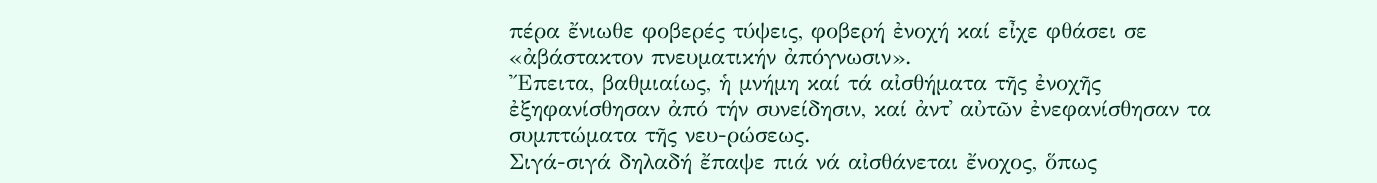πέρα ἔνιωθε φοβερές τύψεις, φοβερή ἐνοχή καί εἶχε φθάσει σε «ἀβάστακτον πνευματικήν ἀπόγνωσιν».
Ἔπειτα, βαθμιαίως, ἡ μνήμη καί τά αἰσθήματα τῆς ἐνοχῆς ἐξηφανίσθησαν ἀπό τήν συνείδησιν, καί ἀντ᾿ αὐτῶν ἐνεφανίσθησαν τα συμπτώματα τῆς νευ-ρώσεως.
Σιγά-σιγά δηλαδή ἔπαψε πιά νά αἰσθάνεται ἔνοχος, ὅπως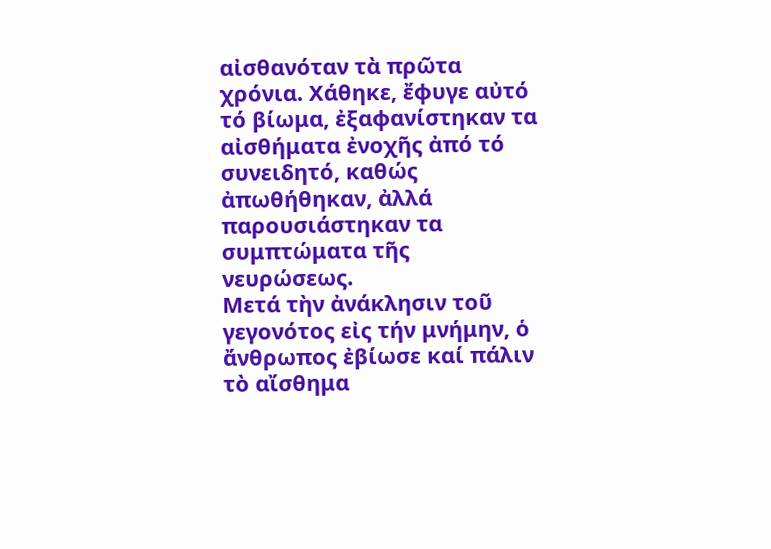αἰσθανόταν τὰ πρῶτα χρόνια. Χάθηκε, ἔφυγε αὐτό τό βίωμα, ἐξαφανίστηκαν τα αἰσθήματα ἐνοχῆς ἀπό τό συνειδητό, καθώς ἀπωθήθηκαν, ἀλλά παρουσιάστηκαν τα συμπτώματα τῆς νευρώσεως.
Μετά τὴν ἀνάκλησιν τοῦ γεγονότος εἰς τήν μνήμην, ὁ ἄνθρωπος ἐβίωσε καί πάλιν τὸ αἴσθημα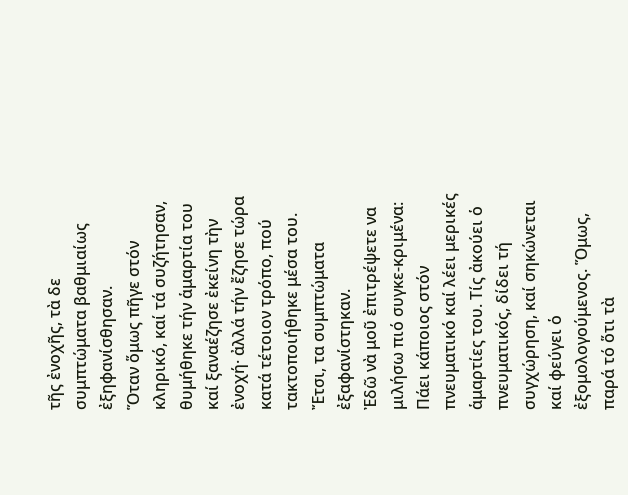τῆς ἐνοχῆς, τὰ δε συμπτώματα βαθμιαίως ἐξηφανίσθησαν.
Ὅταν ὅμως πῆγε στόν κληρικό, καί τά συζήτησαν, θυμήθηκε τήν ἁμαρτία του καί ξαναέζησε ἐκείνη τὴν ἐνοχή· ἀλλά τήν ἔζησε τώρα κατά τέτοιον τρόπο, πού τακτοποιήθηκε μέσα του. Ἔτσι, τα συμπτώματα ἐξαφανίστηκαν.
Ἐδῶ νὰ μοῦ ἐπιτρέψετε να μιλήσω πιό συγκε-κριμένα: Πάει κάποιος στόν πνευματικό καί λέει μερικές ἁμαρτίες του. Τίς ἀκούει ὁ πνευματικός, δίδει τή συγχώρηση, καί σηκώνεται καί φεύγει ὁ ἐξομολογούμενος. Ὅμως, παρά τό ὅτι τὰ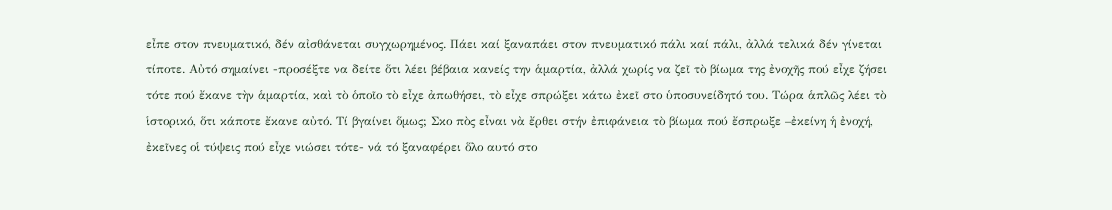εἶπε στον πνευματικό, δέν αἰσθάνεται συγχωρημένος. Πάει καί ξαναπάει στον πνευματικό πάλι καί πάλι, ἀλλά τελικά δέν γίνεται τίποτε. Αὐτό σημαίνει -προσέξτε να δείτε ὅτι λέει βέβαια κανείς την ἁμαρτία, ἀλλά χωρίς να ζεῖ τὸ βίωμα της ἐνοχῆς πού εἶχε ζήσει τότε πού ἔκανε τὴν ἁμαρτία, καὶ τὸ ὁποῖο τὸ εἶχε ἀπωθήσει, τὸ εἶχε σπρώξει κάτω ἐκεῖ στο ὑποσυνείδητό του. Τώρα ἁπλῶς λέει τὸ ἱστορικό, ὅτι κάποτε ἔκανε αὐτό. Τί βγαίνει ὅμως; Σκο πὸς εἶναι νὰ ἔρθει στήν ἐπιφάνεια τὸ βίωμα πού ἔσπρωξε –ἐκείνη ἡ ἐνοχή, ἐκεῖνες οἱ τύψεις πού εἶχε νιώσει τότε- νά τό ξαναφέρει ὅλο αυτό στο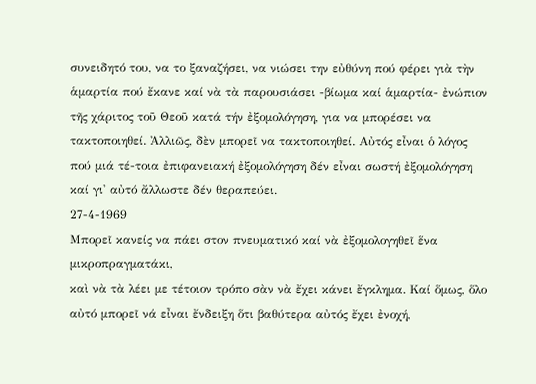συνειδητό του, να το ξαναζήσει, να νιώσει την εὐθύνη πού φέρει γιὰ τὴν ἁμαρτία πού ἔκανε καί νὰ τὰ παρουσιάσει -βίωμα καί ἁμαρτία- ἐνώπιον τῆς χάριτος τοῦ Θεοῦ κατά τήν ἐξομολόγηση, για να μπορέσει να τακτοποιηθεί. Ἀλλιῶς, δὲν μπορεῖ να τακτοποιηθεί. Αὐτός εἶναι ὁ λόγος πού μιά τέ-τοια ἐπιφανειακή ἐξομολόγηση δέν εἶναι σωστή ἐξομολόγηση καί γι' αὐτό ἄλλωστε δέν θεραπεύει.
27-4-1969
Μπορεῖ κανείς να πάει στον πνευματικό καί νὰ ἐξομολογηθεῖ ἕνα μικροπραγματάκι,
καὶ νὰ τὰ λέει με τέτοιον τρόπο σὰν νὰ ἔχει κάνει ἔγκλημα. Καί ὅμως, ὅλο αὐτό μπορεῖ νά εἶναι ἔνδειξη ὅτι βαθύτερα αὐτός ἔχει ἐνοχή,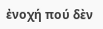ἐνοχή πού δὲν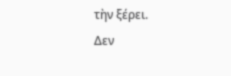τὴν ξέρει.
Δεν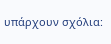υπάρχουν σχόλια: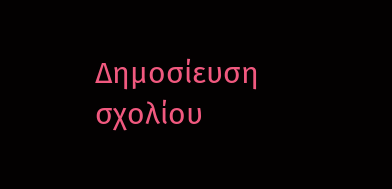Δημοσίευση σχολίου